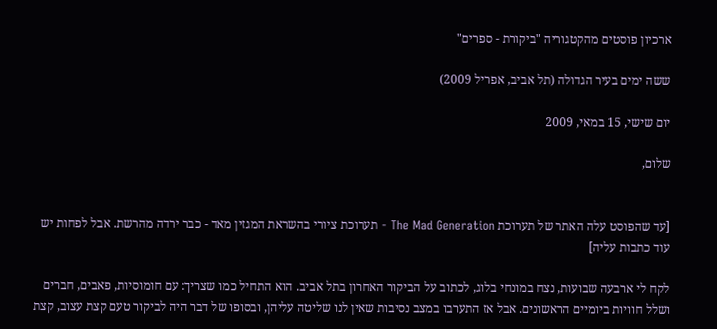ארכיון פוסטים מהקטגוריה "ביקורת - ספרים"

ששה ימים בעיר הגדולה (תל אביב, אפריל 2009)

יום שישי, 15 במאי, 2009

שלום,


[עד שהפוסט עלה האתר של תערוכת The Mad Generation - תערוכת ציורי בהשראת המגזין מאד - כבר ירדה מהרשת. אבל לפחות יש עוד כתבות עליה]

לקח לי ארבעה שבועות, נצח במונחי בלוג, לכתוב על הביקור האחרון בתל אביב. הוא התחיל כמו שצריך: עם חומוסיות, פאבים, חברים ושלל חוויות ביומיים הראשונים. אבל אז התערבו במצב נסיבות שאין לנו שליטה עליהן, ובסופו של דבר היה לביקור טעם קצת עצוב, קצת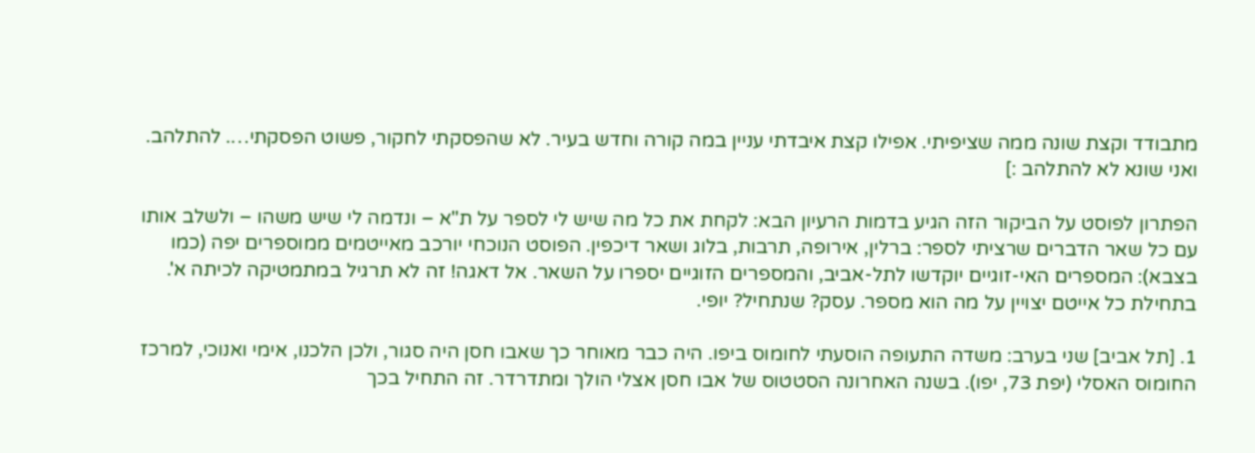מתבודד וקצת שונה ממה שציפיתי. אפילו קצת איבדתי עניין במה קורה וחדש בעיר. לא שהפסקתי לחקור, פשוט הפסקתי…. להתלהב. ואני שונא לא להתלהב :]

הפתרון לפוסט על הביקור הזה הגיע בדמות הרעיון הבא: לקחת את כל מה שיש לי לספר על ת"א – ונדמה לי שיש משהו – ולשלב אותו עם כל שאר הדברים שרציתי לספר: ברלין, אירופה, תרבות, בלוג ושאר דיכפין. הפוסט הנוכחי יורכב מאייטמים ממוספרים יפה (כמו בצבא): המספרים האי-זוגיים יוקדשו לתל-אביב, והמספרים הזוגיים יספרו על השאר. אל דאגה! זה לא תרגיל במתמטיקה לכיתה א'. בתחילת כל אייטם יצויין על מה הוא מספר. עסק? שנתחיל? יופי.

1. [תל אביב] שני בערב: משדה התעופה הוסעתי לחומוס ביפו. היה כבר מאוחר כך שאבו חסן היה סגור, ולכן הלכנו, אימי ואנוכי, למרכז החומוס האסלי (יפת 73, יפו). בשנה האחרונה הסטטוס של אבו חסן אצלי הולך ומתדרדר. זה התחיל בכך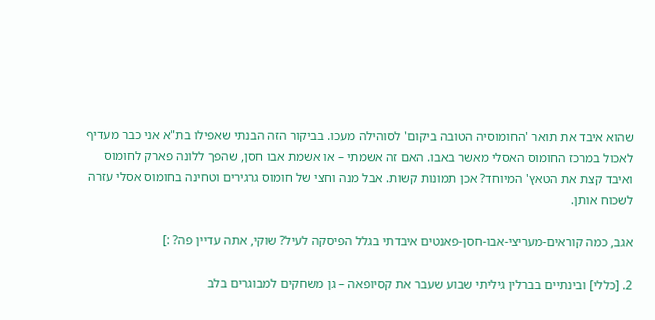שהוא איבד את תואר 'החומוסיה הטובה ביקום' לסוהילה מעכו. בביקור הזה הבנתי שאפילו בת"א אני כבר מעדיף לאכול במרכז החומוס האסלי מאשר באבו. האם זה אשמתי – או אשמת אבו חסן, שהפך ללונה פארק לחומוס ואיבד קצת את הטאץ' המיוחד? אכן תמונות קשות. אבל מנה וחצי של חומוס גרגירים וטחינה בחומוס אסלי עזרה לשכוח אותן.

אגב, כמה קוראים-מעריצי-אבו-חסן-פאנטים איבדתי בגלל הפיסקה לעיל? שוקי, אתה עדיין פה? :]

2. [כללי] ובינתיים בברלין גיליתי שבוע שעבר את קסיופאה – גן משחקים למבוגרים בלב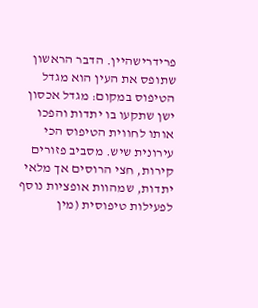פרידרישהיין. הדבר הראשון שתופס את העין הוא מגדל הטיפוס במקום: מגדל אכסון ישן שתקעו בו יתדות והפכו אותו לחווית הטיפוס הכי עירונית שיש. מסביב פזורים קירות, חצי הרוסים אך מלאי יתדות, שמהוות אופציות נוסף לפעילות טיפוסית (מין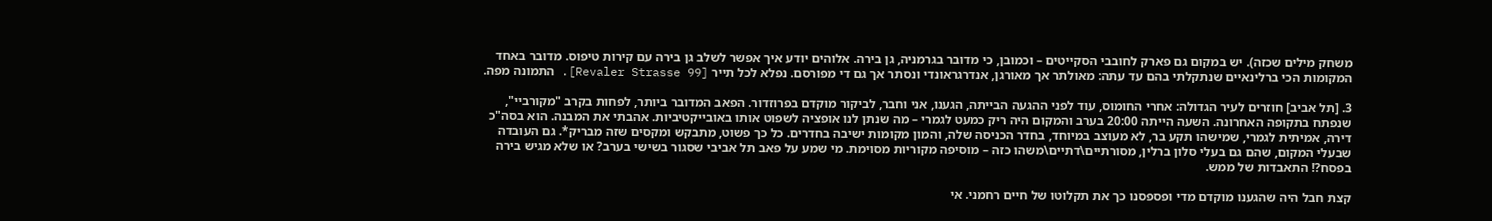משחק מילים שכזה). יש במקום גם פארק לחובבי הסקייטים – וכמובן, כי מדובר בגרמניה, גן בירה. אלוהים יודע איך אפשר לשלב גן בירה עם קירות טיפוס. מדובר באחד המקומות הכי ברלינאיים שנתקלתי בהם עד עתה: מאולתר אך מאורגן, אנדרגראונדי ונסתר אך גם די מפורסם. נפלא לכל תייר [Revaler Strasse 99]. התמונה מפה.

3. [תל אביב] חוזרים לעיר הגדולה: אחרי החומוס, עוד לפני ההגעה הבייתה, הגענו, אני וחבר, לביקור מוקדם בפרוזדור. הפאב המדובר ביותר, לפחות בקרב "מקורביי", שנפתח בתקופה האחרונה. השעה הייתה 20:00 בערב והמקום היה ריק כמעט לגמרי – מה שנתן לנו אופציה לשפוט אותו באובייקטיביות. אהבתי את המבנה. הוא בסה"כ דירה, אמיתית לגמרי, שמישהו תקע בר, לא מעוצב במיוחד, בחדר הכניסה שלה, והמון מקומות ישיבה בחדרים. כל כך פשוט, מתבקש ומקסים שזה מבריק*. גם העובדה שבעלי המקום, שהם גם בעלי סלון ברלין, מסורתיים\דתיים\משהו כזה – מוסיפה מקוריות מסוימת. מי שמע על פאב תל אביבי שסגור בשישי בערב? או שלא מגיש בירה בפסח?! התאבדות של ממש.

קצת חבל היה שהגענו מוקדם מדי ופספסנו כך את תקלוטו של חיים רחמני. אי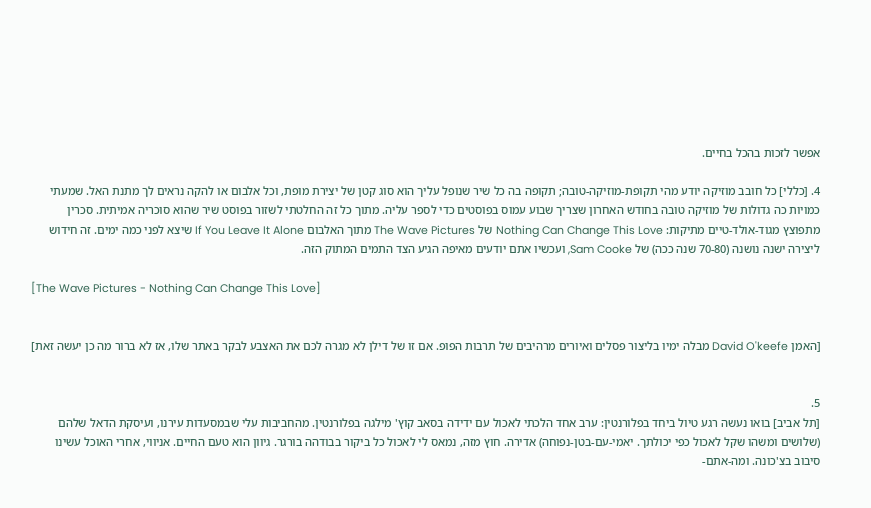אפשר לזכות בהכל בחיים.

4. [כללי] כל חובב מוזיקה יודע מהי תקופת-מוזיקה-טובה; תקופה בה כל שיר שנופל עליך הוא סוג קטן של יצירת מופת, וכל אלבום או להקה נראים לך מתנת האל. שמעתי כמויות כה גדולות של מוזיקה טובה בחודש האחרון שצריך שבוע עמוס בפוסטים כדי לספר עליה. מתוך כל זה החלטתי לשזור בפוסט שיר שהוא סוכריה אמיתית. סכרין מתפוצץ מגוד-אולד-טיים מתיקות: Nothing Can Change This Love של The Wave Pictures מתוך האלבום If You Leave It Alone שיצא לפני כמה ימים. זה חידוש ליצירה ישנה נושנה (70-80 שנה ככה) של Sam Cooke, ועכשיו אתם יודעים מאיפה הגיע הצד התמים המתוק הזה.

[The Wave Pictures - Nothing Can Change This Love]


[האמן David O'keefe מבלה ימיו בליצור פסלים ואיורים מרהיבים של תרבות הפופ. אם זו של דילן לא מגרה לכם את האצבע לבקר באתר שלו, אז לא ברור מה כן יעשה זאת]


5.
[תל אביב] בואו נעשה רגע טיול ביחד בפלורנטין: ערב אחד הלכתי לאכול עם ידידה בסאב קוץ' מילגה בפלורנטין. מהחביבות עלי שבמסעדות עירנו, ועיסקת הדאל שלהם (שלושים ומשהו שקל לאכול כפי יכולתך. יאמי-עם-בטן-נפוחה) אדירה. חוץ מזה, נמאס לי לאכול כל ביקור בבודהה בורגר. גיוון הוא טעם החיים. אניווי, אחרי האוכל עשינו סיבוב בצ'כונה. ומה-אתם-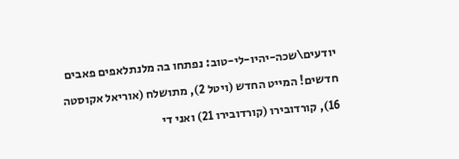יודעים\שכה-יהיו-לי-טוב: נפתחו בה מלנתלאפים פאבים חדשים! המייט החדש (ויטל 2), מתושלח (אוריאל אקוסטה 16), קורדובירו (קורדובירו 21) ואני די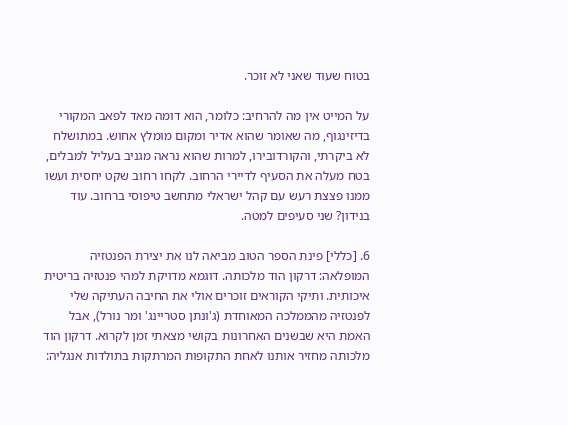בטוח שעוד שאני לא זוכר.

על המייט אין מה להרחיב: כלומר, הוא דומה מאד לפאב המקורי בדיזינגוף, מה שאומר שהוא אדיר ומקום מומלץ אחוש. במתושלח לא ביקרתי, והקורדובירו, למרות שהוא נראה מגניב בעליל למבלים, בטח מעלה את הסעיף לדיירי הרחוב. לקחו רחוב שקט יחסית ועשו ממנו פצצת רעש עם קהל ישראלי מתחשב טיפוסי ברחוב. עוד בנידון? שני סעיפים למטה.

6. [כללי] פינת הספר הטוב מביאה לנו את יצירת הפנטזיה המופלאה: דרקון הוד מלכותה. דוגמא מדויקת למהי פנטזיה בריטית איכותית. ותיקי הקוראים זוכרים אולי את החיבה העתיקה שלי לפנטזיה מהממלכה המאוחדת (ג'ונתן סטריינג' ומר נורל), אבל האמת היא שבשנים האחרונות בקושי מצאתי זמן לקרוא. דרקון הוד מלכותה מחזיר אותנו לאחת התקופות המרתקות בתולדות אנגליה: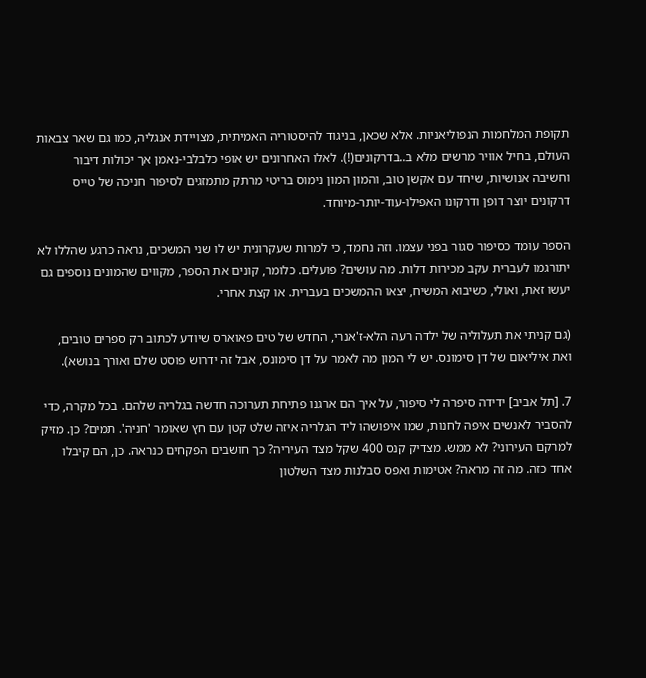תקופת המלחמות הנפוליאניות. אלא שכאן, בניגוד להיסטוריה האמיתית, מצויידת אנגליה, כמו גם שאר צבאות העולם, בחיל אוויר מרשים מלא ב..בדרקונים(!). לאלו האחרונים יש אופי כלבלבי-נאמן אך יכולות דיבור וחשיבה אנושיות, שיחד עם אקשן טוב, והמון המון נימוס בריטי מרתק מתמזגים לסיפור חניכה של טייס דרקונים יוצר דופן ודרקונו האפילו-עוד-יותר-מיוחד.

הספר עומד כסיפור סגור בפני עצמו. וזה נחמד, כי למרות שעקרונית יש לו שני המשכים, נראה כרגע שהללו לא יתורגמו לעברית עקב מכירות דלות. מה עושים? פועלים. כלומר, קונים את הספר, מקווים שהמונים נוספים גם יעשו זאת, ואולי, כשיבוא המשיח, יצאו ההמשכים בעברית. או קצת אחרי.

(גם קניתי את תעלוליה של ילדה רעה הלא-ז'אנרי, החדש של טים פאוארס שיודע לכתוב רק ספרים טובים, ואת איליאום של דן סימונס. יש לי המון מה לאמר על דן סימונס, אבל זה ידרוש פוסט שלם ואורך בנושא).

7. [תל אביב] ידידה סיפרה לי סיפור, על איך הם ארגנו פתיחת תערוכה חדשה בגלריה שלהם. בכל מקרה, כדי להסביר לאנשים איפה לחנות, שמו איפושהו ליד הגלריה איזה שלט קטן עם חץ שאומר 'חניה'. תמים? כן. מזיק למרקם העירוני? לא ממש. מצדיק קנס 400 שקל מצד העיריה? כך חושבים הפקחים כנראה. כן, הם קיבלו אחד כזה. מה זה מראה? אטימות ואפס סבלנות מצד השלטון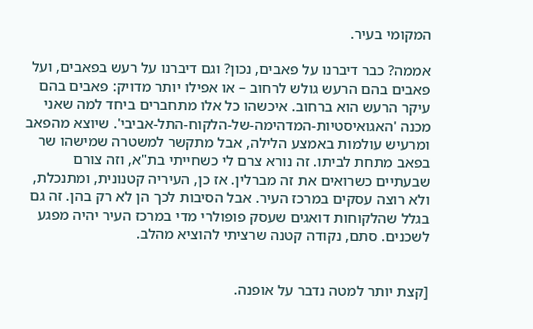המקומי בעיר.

אממה? כבר דיברנו על פאבים, נכון? וגם דיברנו על רעש בפאבים, ועל פאבים בהם הרעש גולש לרחוב – או אפילו יותר מדויק: פאבים בהם עיקר הרעש הוא ברחוב. איכשהו כל אלו מתחברים ביחד למה שאני מכנה 'האגואיסטיות-המדהימה-של-הלקוח-התל-אביבי'. שיוצא מהפאב ומרעיש עולמות באמצע הלילה, אבל מתקשר למשטרה שמישהו שר בפאב מתחת לביתו. זה נורא צרם לי כשחייתי בת"א, וזה צורם שבעתיים כשרואים את זה מברלין. אז כן, העיריה קטנונית, ומתנכלת, ולא רוצה עסקים במרכז העיר. אבל הסיבות לכך הן לא רק בהן. זה גם בגלל שהלקוחות דואגים שעסק פופולרי מדי במרכז העיר יהיה מפגע לשכנים. סתם, נקודה קטנה שרציתי להוציא מהלב.


[קצת יותר למטה נדבר על אופנה.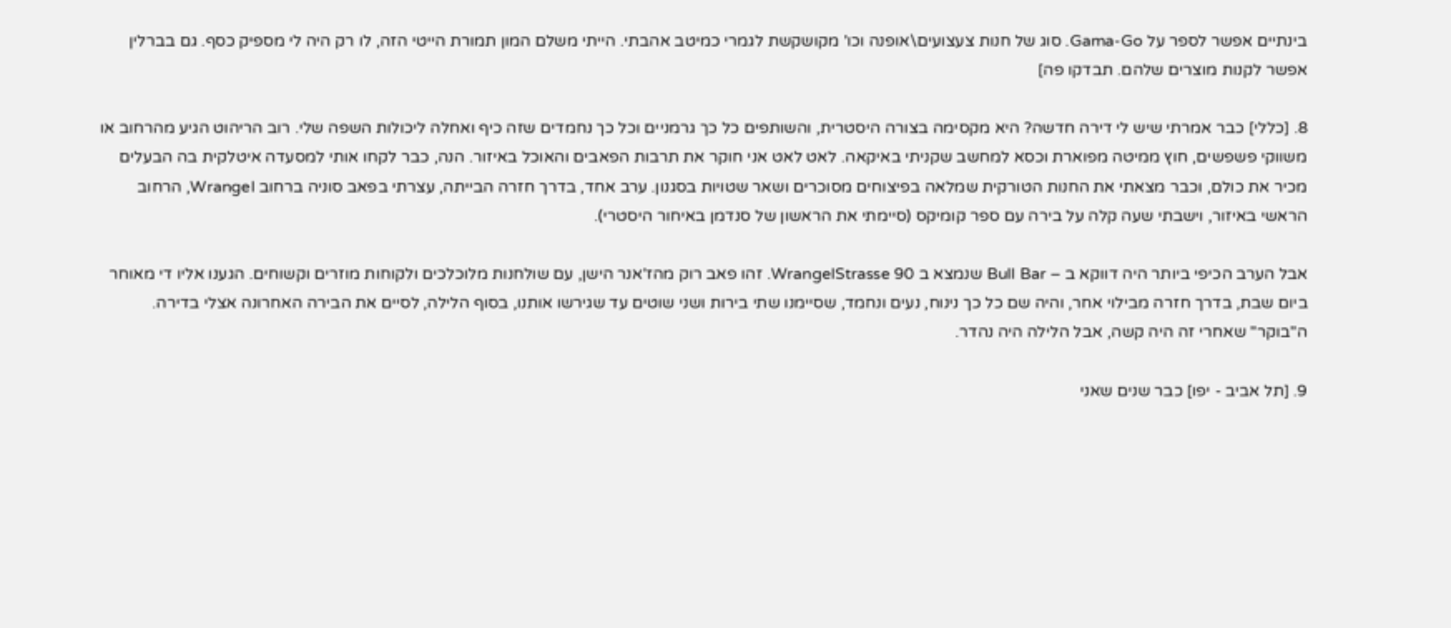בינתיים אפשר לספר על Gama-Go. סוג של חנות צעצועים\אופנה וכו' מקושקשת לגמרי כמיטב אהבתי. הייתי משלם המון תמורת הייטי הזה, לו רק היה לי מספיק כסף. גם בברלין אפשר לקנות מוצרים שלהם. תבדקו פה]

8. [כללי] כבר אמרתי שיש לי דירה חדשה? היא מקסימה בצורה היסטרית, והשותפים כל כך גרמניים וכל כך נחמדים שזה כיף ואחלה ליכולות השפה שלי. רוב הריהוט הגיע מהרחוב או משווקי פשפשים, חוץ ממיטה מפוארת וכסא למחשב שקניתי באיקאה. לאט לאט אני חוקר את תרבות הפאבים והאוכל באיזור. הנה, כבר לקחו אותי למסעדה איטלקית בה הבעלים מכיר את כולם, וכבר מצאתי את החנות הטורקית שמלאה בפיצוחים מסוכרים ושאר שטויות בסגנון. ערב אחד, בדרך חזרה הבייתה, עצרתי בפאב סוניה ברחוב Wrangel, הרחוב הראשי באיזור, וישבתי שעה קלה על בירה עם ספר קומיקס (סיימתי את הראשון של סנדמן באיחור היסטרי).

אבל הערב הכיפי ביותר היה דווקא ב – Bull Bar שנמצא ב WrangelStrasse 90. זהו פאב רוק מהז'אנר הישן, עם שולחנות מלוכלכים ולקוחות מוזרים וקשוחים. הגענו אליו די מאוחר ביום שבת, בדרך חזרה מבילוי אחר, והיה שם כל כך נינוח, נעים ונחמד, שסיימנו שתי בירות ושני שוטים עד שגירשו אותנו, בסוף הלילה, לסיים את הבירה האחרונה אצלי בדירה. ה"בוקר" שאחרי זה היה קשה, אבל הלילה היה נהדר.

9. [תל אביב - יפו] כבר שנים שאני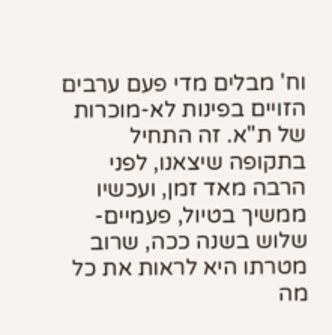וח' מבלים מדי פעם ערבים הזויים בפינות לא-מוכרות של ת"א. זה התחיל בתקופה שיצאנו, לפני הרבה מאד זמן, ועכשיו ממשיך בטיול, פעמיים-שלוש בשנה ככה, שרוב מטרתו היא לראות את כל מה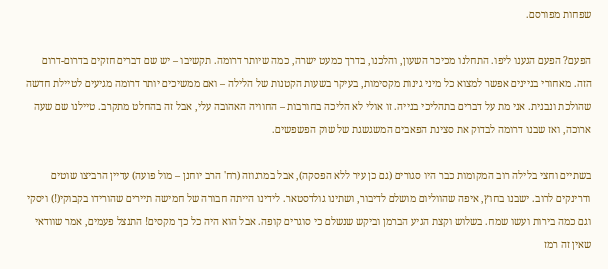שפחות מפורסם.

הפעם? הפעם הגענו ליפו. התחלנו מכיכר השעון, והלכנו, בדרך כמעט ישרה, כמה שיותר דרומה. תקשיבו – יש שם דברים חזקים בדרום-דרום הזה. מאחורי בניינים אפשר למצוא כל מיני גינות מקסימות, בעיקר בשעות הקטנות של הלילה – ואם ממשיכים יותר דרומה מגיעים לטיילת חדשה שהולכת ונבנית. אני מת על דברים בתהליכי בנייה. זו אולי לא הליכה בחורבות – החוויה האהובה עלי, אבל זה בהחלט מתקרב. טיילנו שם שעה ארוכה, ואז שבנו דרומה לבדוק את סצינת הפאבים המשגשגת של שוק הפשפשים.

בשתיים וחצי בלילה רוב המקומות כבר היו סגורים (גם כן עיר ללא הפסקה), אבל במרגוזה (רח' הרב יוחנן – מול פועה) עדיין הרביצו שוטים ודרינקים לרוב. ישבנו בחוץ, איפה שהווליום מושלם לדיבור, ושתינו גולדסטאר. לידינו הייתה חבורה של חמישה תיירים שהורידו בקבוקי(!) ויסקי וגם כמה בירות ועשו שמח. בשלוש וקצת הגיע הברמן וביקש שנשלם כי סוגרים קופה. אבל הוא היה כל כך מקסים! התנצל פעמים, אמר שוודאי שאין זה רמז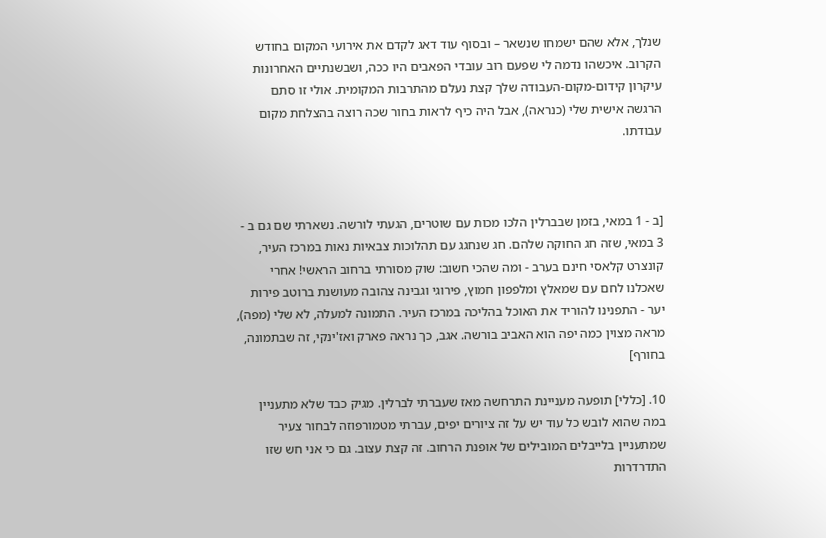שנלך, אלא שהם ישמחו שנשאר – ובסוף עוד דאג לקדם את אירועי המקום בחודש הקרוב. איכשהו נדמה לי שפעם רוב עובדי הפאבים היו ככה, ושבשנתיים האחרונות עיקרון קידום-מקום-העבודה שלך קצת נעלם מהתרבות המקומית. אולי זו סתם הרגשה אישית שלי (כנראה), אבל היה כיף לראות בחור שכה רוצה בהצלחת מקום עבודתו.



[ב - 1 במאי, בזמן שבברלין הלכו מכות עם שוטרים, הגעתי לורשה. נשארתי שם גם ב - 3 במאי, שזה חג החוקה שלהם. חג שנחגג עם תהלוכות צבאיות נאות במרכז העיר, קונצרט קלאסי חינם בערב - ומה שהכי חשוב: שוק מסורתי ברחוב הראשי! אחרי שאכלנו לחם עם שמאלץ ומלפפון חמוץ, פירוגי וגבינה צהובה מעושנת ברוטב פירות יער - התפנינו להוריד את האוכל בהליכה במרכז העיר. התמונה למעלה, לא שלי (מפה), מראה מצוין כמה יפה הוא האביב בורשה. אגב, כך נראה פארק ואז'ינקי, זה שבתמונה, בחורף]

10. [כללי] תופעה מעניינת התרחשה מאז שעברתי לברלין. מגיק כבד שלא מתעניין במה שהוא לובש כל עוד יש על זה ציורים יפים, עברתי מטמורפוזה לבחור צעיר שמתעניין בלייבלים המובילים של אופנת הרחוב. זה קצת עצוב. גם כי אני חש שזו התדרדרות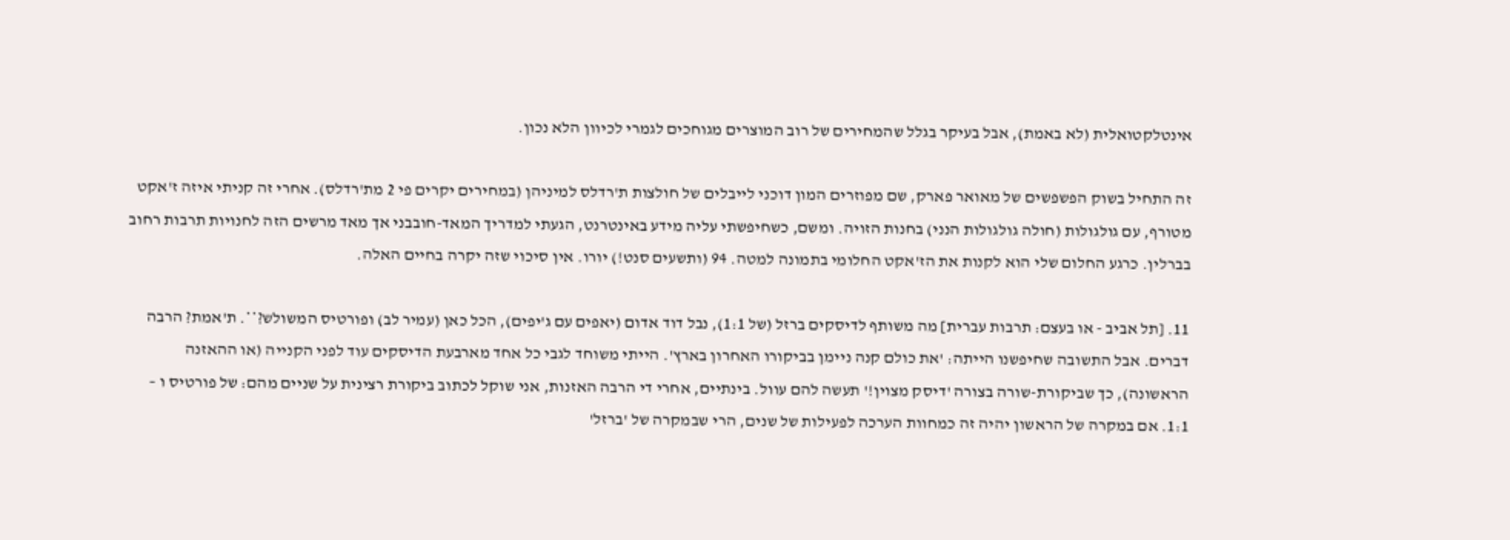אינטלקטואלית (לא באמת), אבל בעיקר בגלל שהמחירים של רוב המוצרים מגוחכים לגמרי לכיוון הלא נכון.

זה התחיל בשוק הפשפשים של מאואר פארק, שם מפוזרים המון דוכני לייבלים של חולצות ת'רדלס למיניהן (במחירים יקרים פי 2 מת'רדלס). אחרי זה קניתי איזה ז'אקט מטורף, עם גולגולות (חולה גולגולות הנני) בחנות הזויה. ומשם, כשחיפשתי עליה מידע באינטרנט, הגעתי למדריך המאד-חובבני אך מאד מרשים הזה לחנויות תרבות רחוב בברלין. כרגע החלום שלי הוא לקנות את הז'אקט החלומי בתמונה למטה. 94 (ותשעים סנט!) יורו. אין סיכוי שזה יקרה בחיים האלה.

11. [תל אביב - או בעצם: תרבות עברית] מה משותף לדיסקים ברזל (של 1:1), נבל דוד אדום (יאפים עם ג'יפים), הכל כאן (עמיר לב) ופורטיס המשולש?**. ת'אמת? הרבה דברים. אבל התשובה שחיפשנו הייתה: 'את כולם קנה ניימן בביקורו האחרון בארץ'. הייתי משוחד לגבי כל אחד מארבעת הדיסקים עוד לפני הקנייה (או ההאזנה הראשונה), כך שביקורת-שורה בצורה 'דיסק מצוין!' תעשה להם עוול. בינתיים, אחרי די הרבה האזנות, אני שוקל לכתוב ביקורת רצינית על שניים מהם: של פורטיס ו – 1:1. אם במקרה של הראשון יהיה זה כמחוות הערכה לפעילות של שנים, הרי שבמקרה של 'ברזל'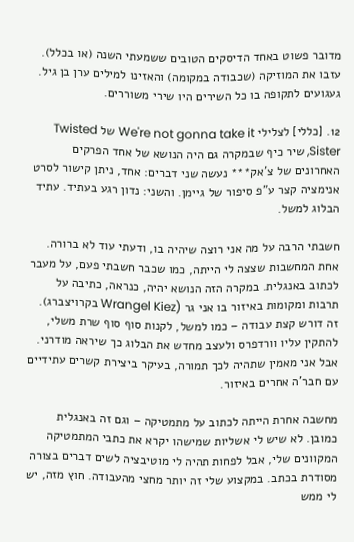מדובר פשוט באחד הדיסקים הטובים ששמעתי השנה (או בכלל). עזבו את המוזיקה (שכבודה במקומה) והאזינו למילים ערן בן גיל. געגועים לתקופה בו כל השירים היו שירי משוררים.

12. [כללי] לצלילי We're not gonna take it של Twisted Sister, שיר כיף שבמקרה גם היה הנושא של אחד הפרקים האחרונים של צ'אק*** נעשה שני דברים: אחד, ניתן קישור לסרט אנימציה קצר ע"פ סיפור של גיימן. והשני: נדון רגע בעתיד. עתיד הבלוג למשל.

חשבתי הרבה על מה אני רוצה שיהיה בו, ודעתי עוד לא ברורה. אחת המחשבות שצצה לי הייתה, כמו שכבר חשבתי פעם, על מעבר לכתוב באנגלית. במקרה הזה הנושא יהיה, כנראה, כתיבה על תרבות ומקומות באיזור בו אני גר (Wrangel Kiez בקרויצברג). זה דורש קצת עבודה – כמו למשל, לקנות סוף סוף שרת משלי, להתקין עליו וורדפרס ולעצב מחדש את הבלוג כך שיראה מודרני. אבל אני מאמין שתהיה לכך תמורה, בעיקר ביצירת קשרים עתידיים עם חבר'ה אחרים באיזור.

מחשבה אחרת הייתה לכתוב על מתמטיקה – וגם זה באנגלית כמובן. לא שיש לי אשליות שמישהו יקרא את כתבי המתמטיקה המקוונים שלי, אבל לפחות תהיה לי מוטיבציה לשים דברים בצורה מסודרת בכתב. במקצוע שלי זה יותר מחצי מהעבודה. חוץ מזה, יש לי ממש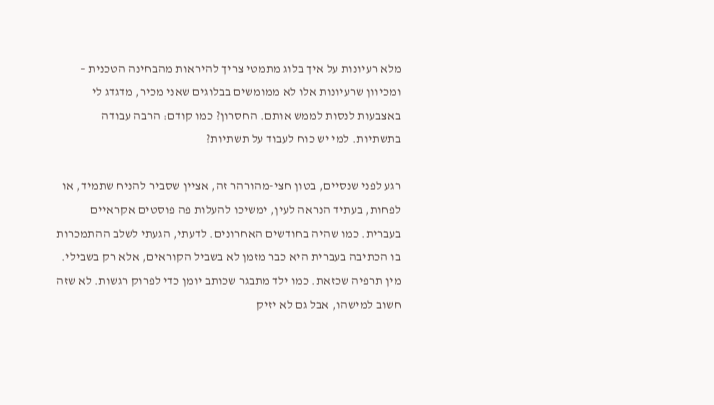מלא רעיונות על איך בלוג מתמטי צריך להיראות מהבחינה הטכנית – ומכיוון שרעיונות אלו לא ממומשים בבלוגים שאני מכיר, מדגדג לי באצבעות לנסות לממש אותם. החסרון? כמו קודם: הרבה עבודה בתשתיות. למי יש כוח לעבוד על תשתיות?

רגע לפני שנסיים, בטון חצי-מהורהר זה, אציין שסביר להניח שתמיד, או לפחות, בעתיד הנראה לעין, ימשיכו להעלות פה פוסטים אקראיים בעברית. כמו שהיה בחודשים האחרונים. לדעתי, הגעתי לשלב ההתמכרות בו הכתיבה בעברית היא כבר מזמן לא בשביל הקוראים, אלא רק בשבילי. מין תרפיה שכזאת. כמו ילד מתבגר שכותב יומן כדי לפרוק רגשות. לא שזה חשוב למישהו, אבל גם לא יזיק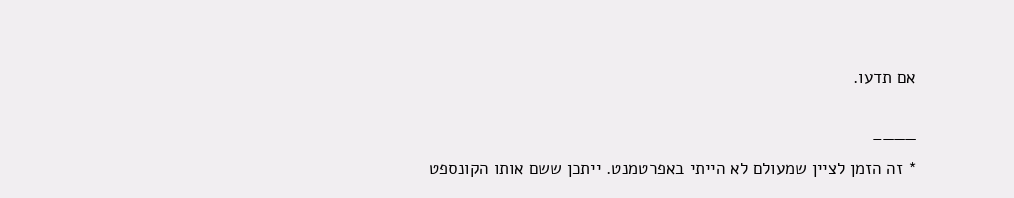אם תדעו.

———–
* זה הזמן לציין שמעולם לא הייתי באפרטמנט. ייתכן ששם אותו הקונספט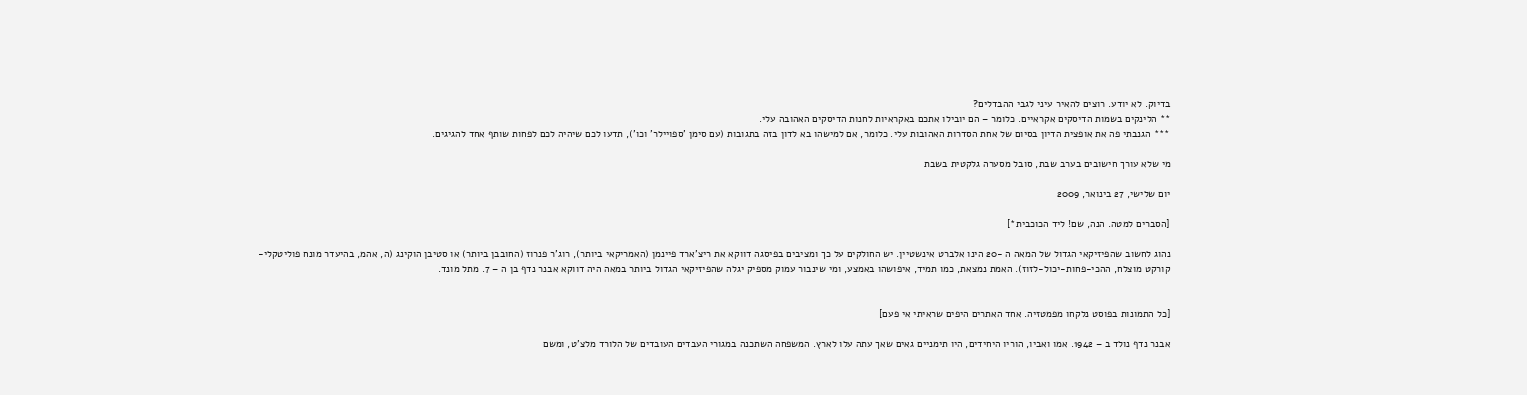בדיוק. לא יודע. רוצים להאיר עיני לגבי ההבדלים?
** הלינקים בשמות הדיסקים אקראיים. כלומר – הם יובילו אתכם באקראיות לחנות הדיסקים האהובה עלי.
*** הגנבתי פה את אופצית הדיון בסיום של אחת הסדרות האהובות עלי. כלומר, אם למישהו בא לדון בזה בתגובות (עם סימן 'ספויילר' וכו'), תדעו לכם שיהיה לכם לפחות שותף אחד להגיגים.

מי שלא עורך חישובים בערב שבת, סובל מסערה גלקטית בשבת

יום שלישי, 27 בינואר, 2009

[הסברים למטה. הנה, שם! ליד הכוכבית*]

נהוג לחשוב שהפיזיקאי הגדול של המאה ה -20 הינו אלברט אינשטיין. יש החולקים על כך ומציבים בפיסגה דווקא את ריצ'ארד פיינמן (האמריקאי ביותר), רוג'ר פנרוז (החובבן ביותר) או סטיבן הוקינג (ה, אהמ, בהיעדר מונח פוליטקלי-קורקט מוצלח, ההכי-פחות-יכול-לזוז). האמת נמצאת, כמו תמיד, איפושהו באמצע, ומי שינבור עמוק מספיק יגלה שהפיזיקאי הגדול ביותר במאה היה דווקא אבנר נדף בן ה – 7. מתל מונד.


[כל התמונות בפוסט נלקחו מפמטזיה. אחד האתרים היפים שראיתי אי פעם]

אבנר נדף נולד ב – 1942. אמו ואביו, הוריו היחידים, היו תימניים גאים שאך עתה עלו לארץ. המשפחה השתכנה במגורי העבדים העובדים של הלורד מלצ'ט, ומשם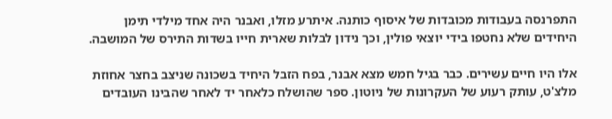התפרנסה בעבודות מכובדות של איסוף כותנה. איתרע מזלו, ואבנר היה אחד מילדי תימן היחידים שלא נחטפו בידי יוצאי פולין, וכך נידון לבלות שארית חייו בשדות התירס של המושבה.

אלו היו חיים עשירים. כבר בגיל חמש מצא אבנר, בפח הזבל היחיד בשכונה שניצב בחצר אחוזת מלצ'ט, עותק רעוע של העקרונות של ניוטון. ספר שהושלח כלאחר יד לאחר שהבינו העובדים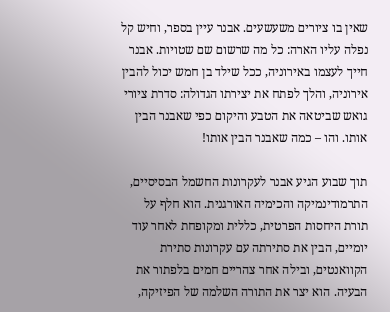שאין בו ציורים משעשעים. אבנר עיין בספר, וחיש קל נפלה עליו הארה: כל מה שרשום שם שטויות. אבנר חייך לעצמו באירוניה, ככל שילד בן חמש יכול להבין אירוניה, והלך לפתח את יצירתו הגדולה: סדרת ציורי גואש שביטאה את הטבע והיקום כפי שאבנר הבין אותו. והו – כמה שאבנר הבין אותו!

תוך שבוע הגיע אבנר לעקרונות החשמל הבסיסיים, התרמודינמיקה והכימיה האורגנית. הוא חלף על תורת היחסות הפרטית, כללית ומקופחת לאחר עוד יומיים, הבין את סתירתה עם עקרונות סתירת הקוואנטים, ובילה אחר צהריים חמים בלפתור את הבעיה. הוא יצר את התורה השלמה של הפיזיקה,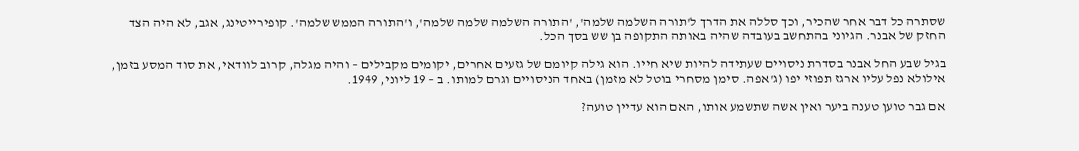שסתרה כל דבר אחר שהכיר, וכך סללה את הדרך ל'תורה השלמה שלמה', 'התורה השלמה שלמה שלמה', ו'התורה הממש שלמה'. קופירייטינג, אגב, לא היה הצד החזק של אבנר. הגיוני בהתחשב בעובדה שהיה באותה התקופה בן שש בסך הכל.

בגיל שבע החל אבנר בסדרת ניסויים שעתידה להיות שיא חייו. הוא גילה קיומם של גזעים אחרים, יקומים מקבילים – והיה מגלה, קרוב לוודאי, את סוד המסע בזמן, אילולא נפל עליו ארגז תפוזי יפו (ג'אפה. סימן מסחרי בוטל לא מזמן) באחד הניסויים וגרם למותו. ב – 19 ליוני, 1949.

אם גבר טוען טענה ביער ואין אשה שתשמע אותו, האם הוא עדיין טועה?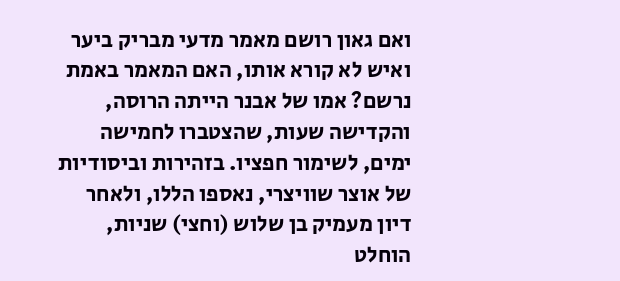ואם גאון רושם מאמר מדעי מבריק ביער ואיש לא קורא אותו, האם המאמר באמת נרשם? אמו של אבנר הייתה הרוסה, והקדישה שעות, שהצטברו לחמישה ימים, לשימור חפציו. בזהירות וביסודיות של אוצר שוויצרי, נאספו הללו, ולאחר דיון מעמיק בן שלוש (וחצי) שניות, הוחלט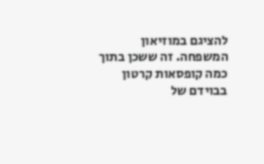להציגם במוזיאון המשפחה. זה ששכן בתוך כמה קופסאות קרטון בבוידם של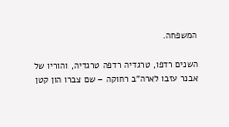המשפחה.

השנים רדפו, טרגדיה רדפה טרגדיה, והוריו של אבנר עזבו לארה"ב רחוקה – שם צברו הון קטן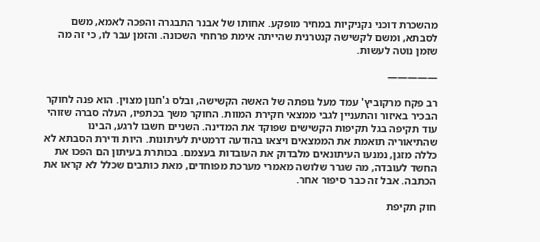מהשכרת דוכני נקניקיות במחיר מופקע. אחותו של אבנר התבגרה והפכה לאמא, משם לסבתא, ומשם לקשישה קנטרנית שהייתה אימת פרחחי השכונה. והזמן עבר לו, כי זה מה שזמן נוטה לעשות.

—————

רב פקח מרקוביץ' עמד מעל גופתה של האשה הקשישה, ובלס ג'חנון מצוין. הוא פנה לחוקר הבכיר באיזור והתעניין לגבי ממצאי חקירת המוות. החוקר משך בכתפיו, העלה סברה שזוהי עוד תקיפה בגל תקיפות הקשישים שפוקד את המדינה. השניים חשבו לרגע, הבינו שהתיאוריה תואמת את הממצאים ויצאו בהודעה דרמטית לעיתונות. היות ודירת הסבתא לא כללה מזגן, נמנעו העיתונאים מלבדוק את העובדות בעצמם. בכותרת בעיתון הם הפכו את החשד לעובדה, מה שגרר שלושה מאמרי מערכת מפוחדים, מאת כותבים שכלל לא קראו את הכתבה. אבל זה כבר סיפור אחר.

חוק תקיפת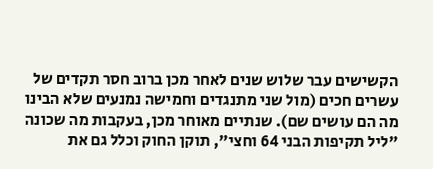הקשישים עבר שלוש שנים לאחר מכן ברוב חסר תקדים של עשרים חכים (מול שני מתנגדים וחמישה נמנעים שלא הבינו מה הם עושים שם). שנתיים מאוחר מכן, בעקבות מה שכונה "ליל תקיפות הבני 64 וחצי", תוקן החוק וכלל גם את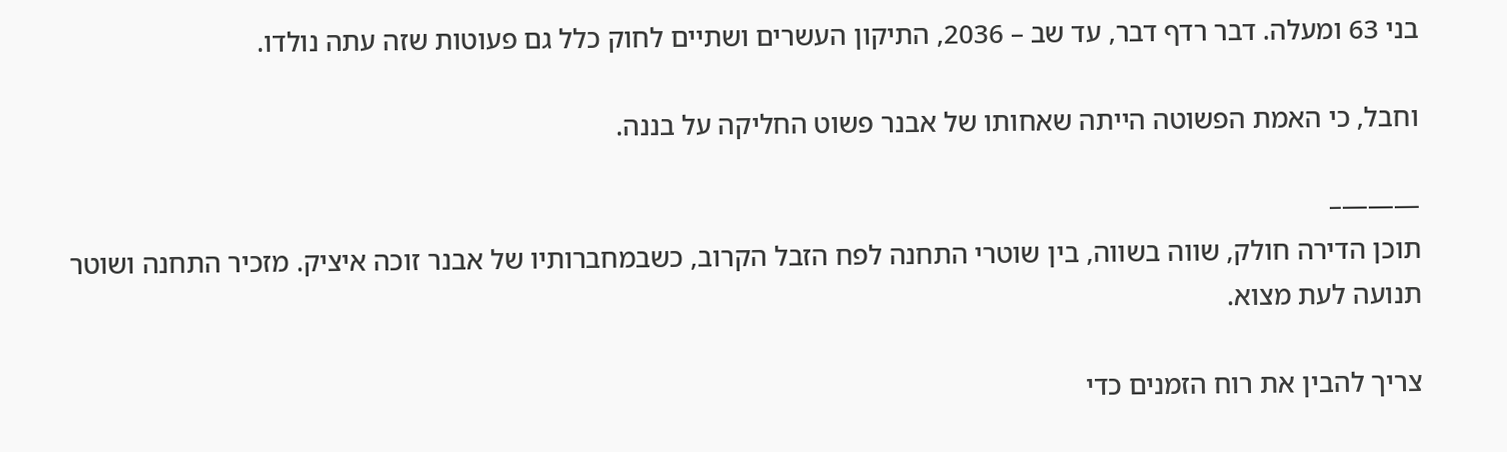בני 63 ומעלה. דבר רדף דבר, עד שב – 2036, התיקון העשרים ושתיים לחוק כלל גם פעוטות שזה עתה נולדו.

וחבל, כי האמת הפשוטה הייתה שאחותו של אבנר פשוט החליקה על בננה.

———–
תוכן הדירה חולק, שווה בשווה, בין שוטרי התחנה לפח הזבל הקרוב, כשבמחברותיו של אבנר זוכה איציק. מזכיר התחנה ושוטר תנועה לעת מצוא.

צריך להבין את רוח הזמנים כדי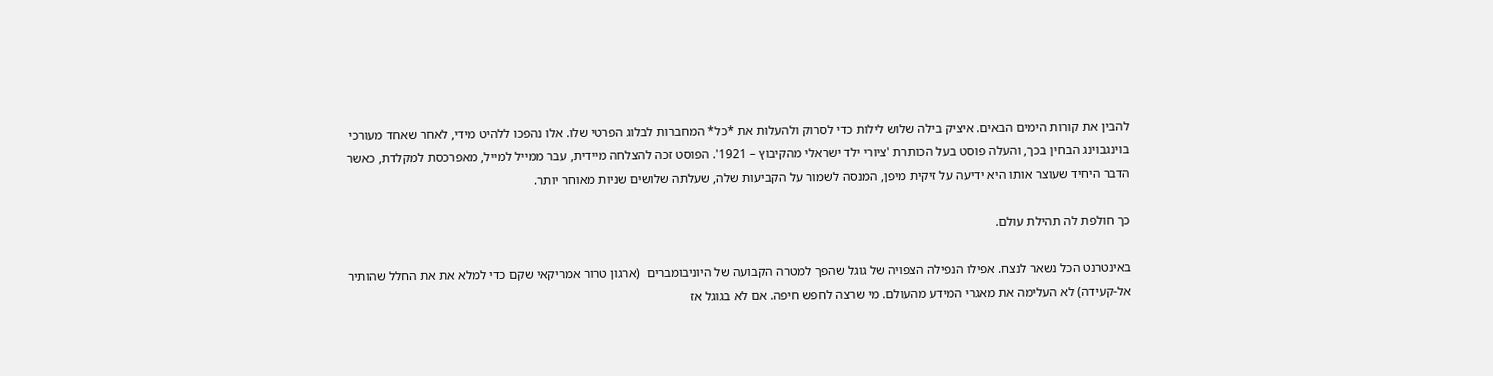להבין את קורות הימים הבאים. איציק בילה שלוש לילות כדי לסרוק ולהעלות את *כל* המחברות לבלוג הפרטי שלו. אלו נהפכו ללהיט מידי, לאחר שאחד מעורכי בוינגבוינג הבחין בכך, והעלה פוסט בעל הכותרת 'ציורי ילד ישראלי מהקיבוץ – 1921'. הפוסט זכה להצלחה מיידית, עבר ממייל למייל, מאפרכסת למקלדת, כאשר הדבר היחיד שעוצר אותו היא ידיעה על זיקית מיפן, המנסה לשמור על הקביעות שלה, שעלתה שלושים שניות מאוחר יותר.

כך חולפת לה תהילת עולם.

באינטרנט הכל נשאר לנצח. אפילו הנפילה הצפויה של גוגל שהפך למטרה הקבועה של היוניבומברים  (ארגון טרור אמריקאי שקם כדי למלא את את החלל שהותיר אל-קעידה) לא העלימה את מאגרי המידע מהעולם. מי שרצה לחפש חיפה. אם לא בגוגל אז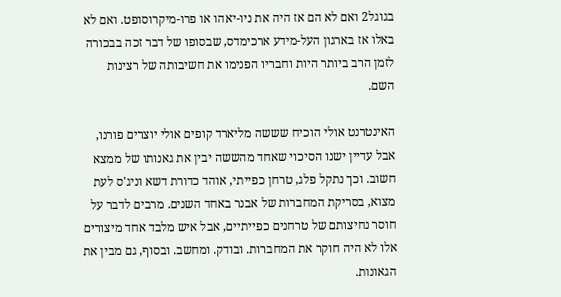בגוגל2 ואם לא הם אז היה את ניו-יאהו או פרו-מיקרוסופט. ואם לא באלו אז בארגון העל-מידע ארכימדס, שבסופו של דבר זכה בבכורה לזמן הרב ביותר היות וחבריו הפנימו את חשיבותה של רצינות השם.

האינטרנט אולי הוכיח שששה מליארד קופים אולי יוצרים פורנו, אבל עדיין ישנו הסיכוי שאחד מהששה יבין את גאנותו של ממצא חשוב. וכך נתקל פלג, טרחן כפייתי, אוהד כדורת דשא וניג'ס לעת מצוא, בסריקת המחברות של אבנר באחד השנים. מרבים לדבר על חוסר נחיצותם של טרחנים כפייתיים, אבל איש מלבד אחד מיצורים אלו לא היה חוקר את המחברות. ובודק. ומחשב. ובסוף, גם מבין את הגאונות.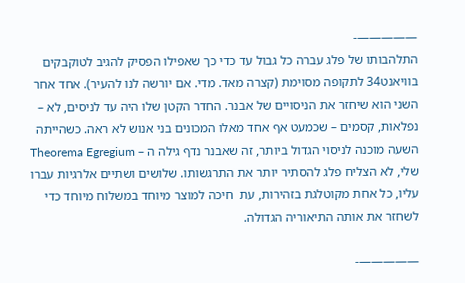—————-
התלהבותו של פלג עברה כל גבול עד כדי כך שאפילו הפסיק להגיב לטוקבקים בוויאנט34 לתקופה מסוימת (קצרה מאד. מדי. אם יורשה לנו להעיר). אחד אחר השני הוא שיחזר את הניסויים של אבנר. החדר הקטן שלו היה עד לניסים, לא – נפלאות, קסמים – שכמעט אף אחד מאלו המכונים בני אנוש לא ראה. כשהייתה השעה מוכנה לניסוי הגדול ביותר, זה שאבנר נדף גילה ה – Theorema Egregium שלי, לא הצליח פלג להסתיר יותר את התרגשותו. שלושים ושתיים אלרגיות עברו עליו, כל אחת מקוטלגת בזהירות, עת  חיכה למוצר מיוחד במשלוח מיוחד כדי לשחזר את אותה התיאוריה הגדולה.

—————-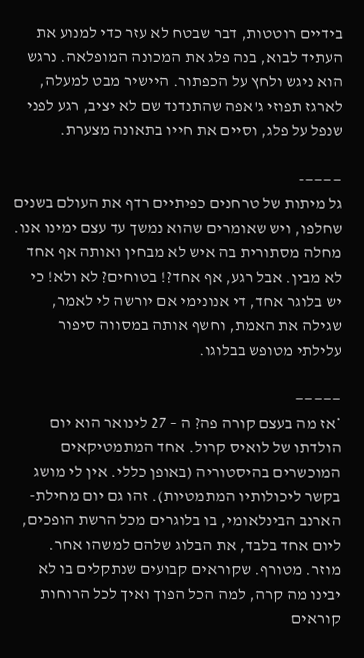בידיים רוטטות, דבר שבטח לא עזר כדי למנוע את העתיד לבוא, בנה פלג את המכונה המופלאה. נרגש הוא ניגש ולחץ על הכפתור. היישיר מבט למעלה, לארגז תפוזי ג'אפה שהתנדנד שם לא יציב, רגע לפני שנפל על פלג, וסיים את חייו בתאונה מצערת.

————-
גל מיתות של טרחנים כפיתיים רדף את העולם בשנים שחלפו, ויש שאומרים שהוא נמשך עד עצם ימינו אנו. מחלה מסתורית בה איש לא מבחין ואותה אף אחד לא מבין. אבל רגע, אף אחד?! בטוחים? לא ולא! כי יש בלוגר אחד, די אנונימי אם יורשה לי לאמר, שגילה את האמת, וחשף אותה במסווה סיפור עלילתי מטופש בבלוגו.

—————
*אז מה בעצם קורה פה? ה – 27 לינואר הוא יום הולדתו של לואיס קרול. אחד המתמטיקאים המוכשרים בהיסטוריה (באופן כללי. אין לי מושג בקשר ליכולותיו המתמטיות). זהו גם יום מחילת-הארנב הבינלאומי, בו בלוגרים מכל הרשת הופכים, ליום אחד בלבד, את הבלוג שלהם למשהו אחר. מוזר. מטורף. שקוראים קבועים שנתקלים בו לא יבינו מה קרה, למה הכל הפוך ואיך לכל הרוחות קוראים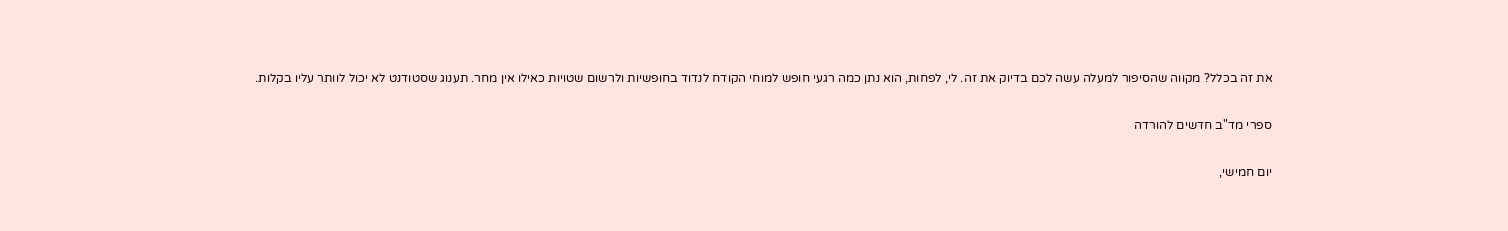את זה בכלל? מקווה שהסיפור למעלה עשה לכם בדיוק את זה. לי, לפחות, הוא נתן כמה רגעי חופש למוחי הקודח לנדוד בחופשיות ולרשום שטויות כאילו אין מחר. תענוג שסטודנט לא יכול לוותר עליו בקלות.

ספרי מד"ב חדשים להורדה

יום חמישי,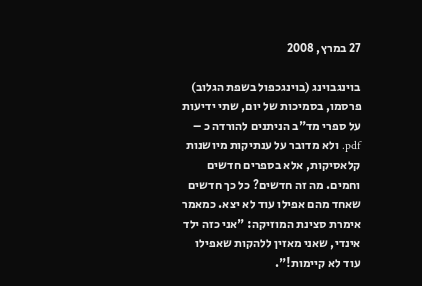27 במרץ, 2008

בוינגבוינג (בוינגכפול בשפת הגלוב) פרסמו, בסמיכות של יום, שתי ידיעות על ספרי מד"ב הניתנים להורדה כ – pdf. ולא מדובר על ענתיקות מיושנות קלאסיקות, אלא בספרים חדשים וחמים. מה זה חדשים? כל כך חדשים שאחד מהם אפילו עוד לא יצא. כמאמר אימרת סצינת המוזיקה: "אני כזה ילד אינדי, שאני מאזין ללהקות שאפילו עוד לא קיימות!".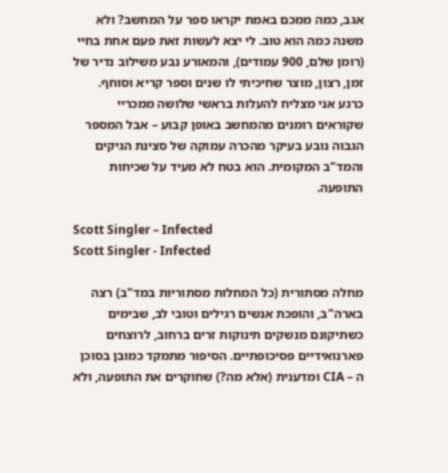אגב, כמה ממכם באמת יקראו ספר על המחשב? ולא משנה כמה הוא טוב. לי יצא לעשות זאת פעם אחת בחיי (רומן שלם, 900 עמודים), והמאורע נבע משילוב נדיר של זמן, רצון, מוצר שחיכיתי לו שנים וספר קריא וסוחף. כרגע אני מצליח להעלות בראשי שלושה ממכריי שקוראים רומנים מהמחשב באופן קבוע – אבל המספר הגבוה נובע בעיקר מהכרה עמוקה של סצינת הגיקים והמד"ב המקומית. הוא בטח לא מעיד על שכיחות התופעה.

Scott Singler – Infected
Scott Singler - Infected

מחלה מסתורית (כל המחלות מסתוריות במד"ב) רצה בארה"ב, והופכת אנשים רגילים וטובי לב, שבימים כשתיקונם מנשקים תינוקות זרים ברחוב, לרוצחים פארנואידיים פסיכופתיים. הסיפור מתמקד כמובן בסוכן ה – CIA ומדענית (אלא מה?) שחוקרים את התופעה, ולא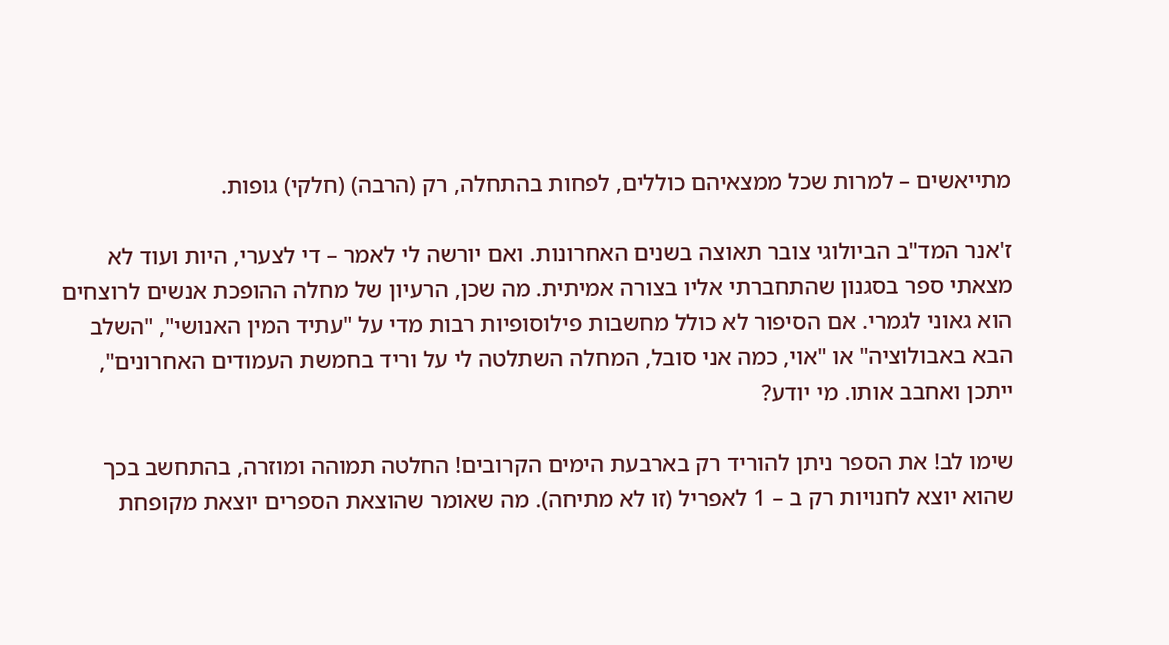מתייאשים – למרות שכל ממצאיהם כוללים, לפחות בהתחלה, רק (הרבה) (חלקי) גופות.

ז'אנר המד"ב הביולוגי צובר תאוצה בשנים האחרונות. ואם יורשה לי לאמר – די לצערי, היות ועוד לא מצאתי ספר בסגנון שהתחברתי אליו בצורה אמיתית. מה שכן, הרעיון של מחלה ההופכת אנשים לרוצחים הוא גאוני לגמרי. אם הסיפור לא כולל מחשבות פילוסופיות רבות מדי על "עתיד המין האנושי", "השלב הבא באבולוציה" או "אוי, כמה אני סובל, המחלה השתלטה לי על וריד בחמשת העמודים האחרונים", ייתכן ואחבב אותו. מי יודע?

שימו לב! את הספר ניתן להוריד רק בארבעת הימים הקרובים! החלטה תמוהה ומוזרה, בהתחשב בכך שהוא יוצא לחנויות רק ב – 1 לאפריל (זו לא מתיחה). מה שאומר שהוצאת הספרים יוצאת מקופחת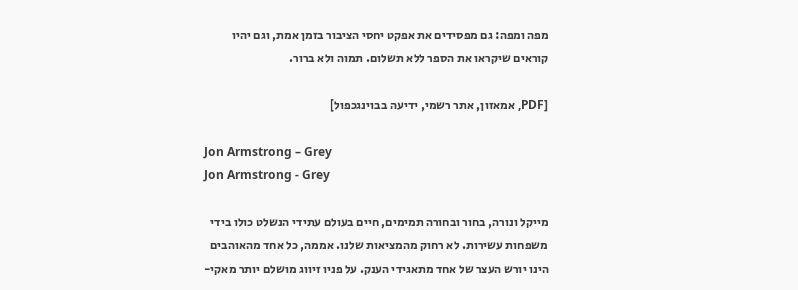מפה ומפה: גם מפסידים את אפקט יחסי הציבור בזמן אמת, וגם יהיו קוראים שיקראו את הספר ללא תשלום. תמוה ולא ברור.

[PDF, אמאזון, אתר רשמי, ידיעה בבוינגכפול]

Jon Armstrong – Grey
Jon Armstrong - Grey

מייקל ונורה, בחור ובחורה תמימים, חיים בעולם עתידי הנשלט כולו בידי משפחות עשירות. לא רחוק מהמציאות שלנו. אממה, כל אחד מהאוהבים הינו יורש העצר של אחד מתאגידי הענק. על פניו זיווג מושלם יותר מאקי-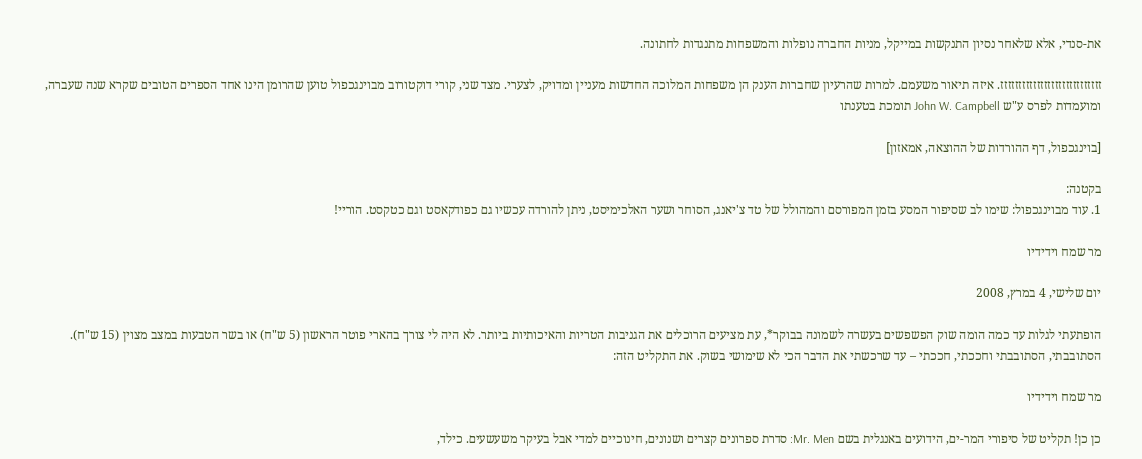את-סנדי, אלא שלאחר נסיון התנקשות במייקל, מניות החברה נופלות והמשפחות מתנגדות לחתונה.

זזזזזזזזזזזזזזזזזזזזזזזזזזזז. איזה תיאור משעמם. למרות שהרעיון שחברות הענק הן משפחות המלוכה החדשות מעניין ומדויק, לצערי. מצד שני, קורי דוקטורוב מבוינגכפול טוען שהרומן הינו אחד הספרים הטובים שקרא שנה שעברה, ומועמדות לפרס ע"ש John W. Campbell תומכת בטענתו

[בוינגכפול, דף ההורדות של ההוצאה, אמאזון]

בקטנה:
1. עוד מבוינגכפול: שימו לב שסיפור המסע בזמן המפורסם והמהולל של טד צ'יאנג, הסוחר ושער האלכימיסט, ניתן להורדה עכשיו גם כפודקאסט וגם כטקסט. הוריי!

מר שמח וידידיו

יום שלישי, 4 במרץ, 2008

הופתעתי לגלות עד כמה הומה שוק הפשפשים בעשרה לשמונה בבוקר*, עת מציעים הרוכלים את הגניבות הטריות והאיכותיות ביותר. לא היה לי צורך בהארי פוטר הראשון (5 ש"ח) או בשר הטבעות במצב מצוין (15 ש"ח). הסתובבתי, הסתובבתי וחככתי, חככתי – עד שרכשתי את הדבר הכי לא שימושי בשוק. את התקליט הזה:

מר שמח וידידיו

כן כן! תקליט של סיפורי המר-ים, הידועים באנגלית בשם Mr. Men: סדרת ספרונים קצרים ושנונים, חינוכיים למדי אבל בעיקר משעשעים. כילד,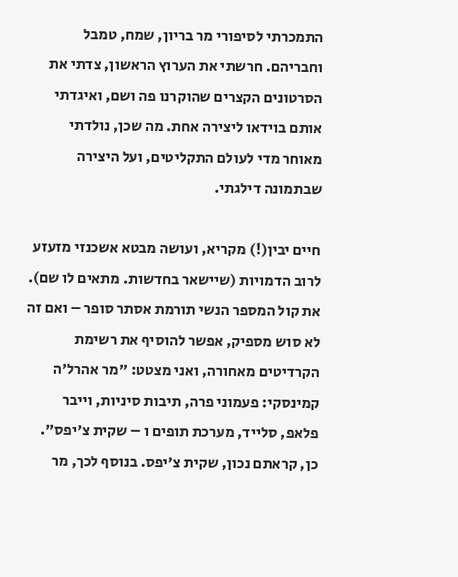התמכרתי לסיפורי מר בריון, שמח, טמבל וחבריהם. חרשתי את הערוץ הראשון, צדתי את הסרטונים הקצרים שהוקרנו פה ושם, ואיגדתי אותם בוידאו ליצירה אחת. מה שכן, נולדתי מאוחר מדי לעולם התקליטים, ועל היצירה שבתמונה דילגתי.

חיים יבין(!) מקריא, ועושה מבטא אשכנזי מזעזע לרוב הדמויות (שיישאר בחדשות. מתאים לו שם). את קול המספר הנשי תורמת אסתר סופר – ואם זה לא סוש מספיק, אפשר להוסיף את רשימת הקרדיטים מאחורה, ואני מצטט: "מר אהרל'ה קמינסקי: פעמוני פרה, תיבות סיניות, וייבר פלאפ, סלייד, מערכת תופים ו – שקית צ'יפס". כן, קראתם נכון, שקית צ'יפס. בנוסף לכך, מר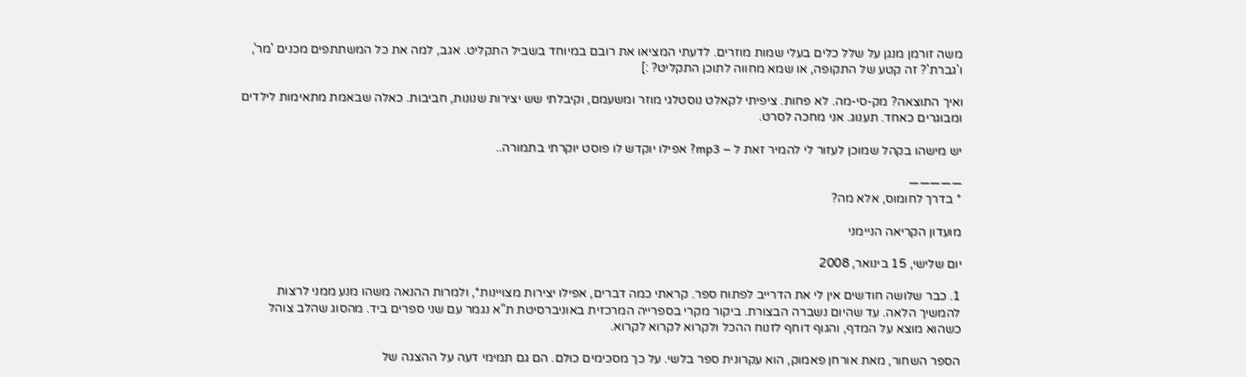משה זורמן מנגן על שלל כלים בעלי שמות מוזרים. לדעתי המציאו את רובם במיוחד בשביל התקליט. אגב, למה את כל המשתתפים מכנים 'מר', ו'גברת'? זה קטע של התקופה, או שמא מחווה לתוכן התקליט? :]

ואיך התוצאה? מק-סי-מה. לא פחות. ציפיתי לקאלט נוסטלגי מוזר ומשעמם, וקיבלתי שש יצירות שנונות, חביבות. כאלה שבאמת מתאימות לילדים ומבוגרים כאחד. תענוג. אני מחכה לסרט.

יש מישהו בקהל שמוכן לעזור לי להמיר זאת ל – mp3? אפילו יוקדש לו פוסט יוקרתי בתמורה..

—————
* בדרך לחומוס, אלא מה?

מועדון הקריאה הניימני

יום שלישי, 15 בינואר, 2008

1. כבר שלושה חודשים אין לי את הדרייב לפתוח ספר. קראתי כמה דברים, אפילו יצירות מצויינות*, ולמרות ההנאה משהו מנע ממני לרצות להמשיך הלאה. עד שהיום נשברה הבצורת. ביקור מקרי בספרייה המרכזית באוניברסיטת ת"א נגמר עם שני ספרים ביד. מהסוג שהלב צוהל כשהוא מוצא על המדף, והגוף דוחף לזנוח ההכל ולקרוא לקרוא לקרוא.

הספר השחור, מאת אורחן פאמוק, הוא עקרונית ספר בלשי. על כך מסכימים כולם. הם גם תמימי דעה על ההצגה של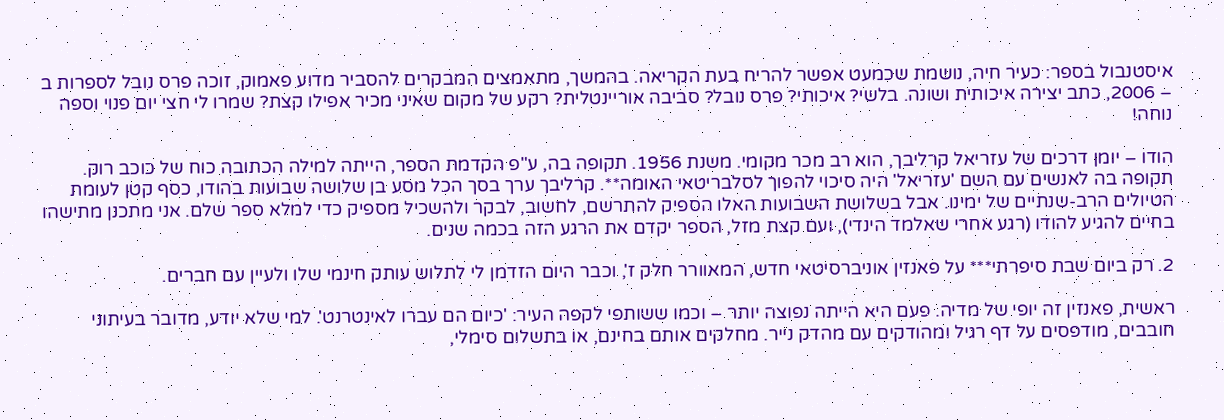איסטנבול בספר: כעיר חיה, נושמת שכמעט אפשר להריח בעת הקריאה. בהמשך, מתאמצים המבקרים להסביר מדוע פאמוק, זוכה פרס נובל לספרות ב – 2006, כתב יצירה איכותית ושונה. בלשי? איכותי? פרס נובל? סביבה אוריינטלית? רקע של מקום שאיני מכיר אפילו קצת? שמרו לי חצי יום פנוי וספה נוחה!

הודו – יומן דרכים של עזריאל קרליבך, הוא רב מכר מקומי. משנת 1956. תקופה בה, ע"פ הקדמת הספר, הייתה למילה הכתובה כוח של כוכב רוק. תקופה בה לאנשים עם השם 'עזריאל' היה סיכוי להפוך לסלבריטאי האומה**. קרליבך ערך בסך הכל מסע בן שלושה שבועות בהודו, כסף קטן לעומת הטיולים הרב-שנתיים של ימינו. אבל בשלושת השבועות האלו הספיק להתרשם, לחשוב, לבקר ולהשכיל מספיק כדי למלא ספר שלם. אני מתכנן מתישהו בחיים להגיע להודו (רגע אחרי שאלמד הינדי), ועם קצת מזל, הספר יקדם את הרגע הזה בכמה שנים.

2. רק ביום שבת סיפרתי*** על פאנזין אוניברסיטאי חדש, המאוורר חלק ז', וכבר היום הזדמן לי לתלוש עותק חינמי שלו ולעיין עם חברים.

ראשית, פאנזין זה יופי של מדיה. פעם היא הייתה נפוצה יותר – וכמו ששותפי לקפה העיר: 'כיום הם עברו לאינטרנט'. למי שלא יודע, מדובר בעיתוני חובבים, מודפסים על דף רגיל ומהודקים עם מהדק נייר. מחלקים אותם בחינם, או בתשלום סימלי,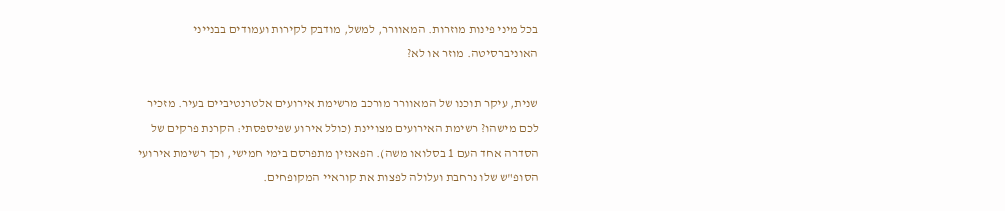בכל מיני פינות מוזרות. המאוורר, למשל, מודבק לקירות ועמודים בבנייני האוניברסיטה. מוזר או לא?

שנית, עיקר תוכנו של המאוורר מורכב מרשימת אירועים אלטרנטיביים בעיר. מזכיר לכם מישהו? רשימת האירועים מצויינת (כולל אירוע שפיספסתי: הקרנת פרקים של הסדרה אחד העם 1 בסלואו משה). הפאנזין מתפרסם בימי חמישי, וכך רשימת אירועי הסופ"ש שלו נרחבת ועלולה לפצות את קוראיי המקופחים.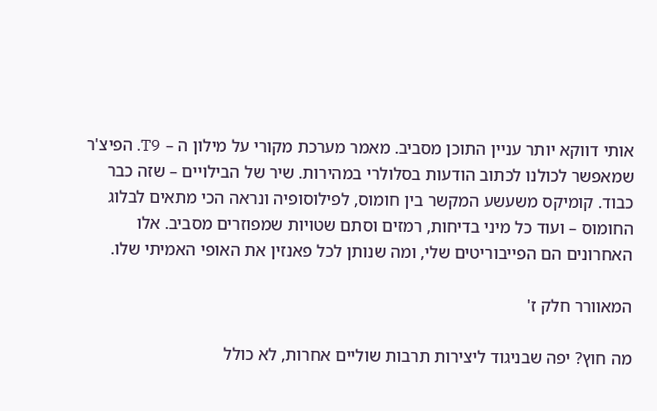אותי דווקא יותר עניין התוכן מסביב. מאמר מערכת מקורי על מילון ה – T9. הפיצ'ר שמאפשר לכולנו לכתוב הודעות בסלולרי במהירות. שיר של הבילויים – שזה כבר כבוד. קומיקס משעשע המקשר בין חומוס, לפילוסופיה ונראה הכי מתאים לבלוג החומוס – ועוד כל מיני בדיחות, רמזים וסתם שטויות שמפוזרים מסביב. אלו האחרונים הם הפייבוריטים שלי, ומה שנותן לכל פאנזין את האופי האמיתי שלו.

המאוורר חלק ז'

מה חוץ? יפה שבניגוד ליצירות תרבות שוליים אחרות, לא כולל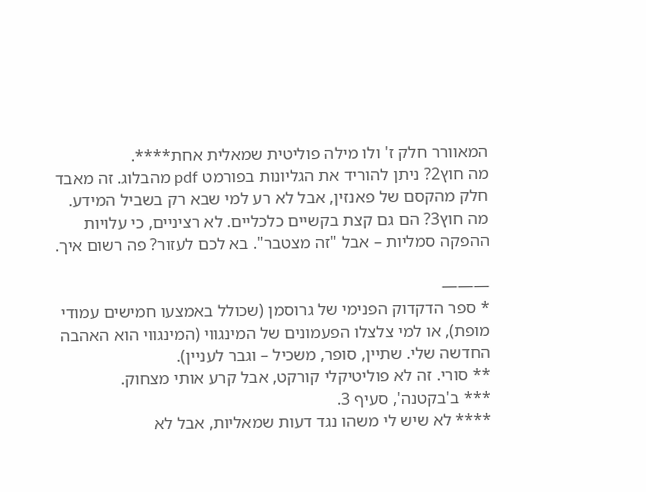המאוורר חלק ז' ולו מילה פוליטית שמאלית אחת****.
מה חוץ2? ניתן להוריד את הגליונות בפורמט pdf מהבלוג. זה מאבד חלק מהקסם של פאנזין, אבל לא רע למי שבא רק בשביל המידע.
מה חוץ3? הם גם קצת בקשיים כלכליים. לא רציניים, כי עלויות ההפקה סמליות – אבל "זה מצטבר". בא לכם לעזור? פה רשום איך.

———
* ספר הדקדוק הפנימי של גרוסמן (שכולל באמצעו חמישים עמודי מופת), או למי צלצלו הפעמונים של המינגווי (המינגווי הוא האהבה החדשה שלי. שתיין, סופר, משכיל – וגבר לעניין).
** סורי. זה לא פוליטיקלי קורקט, אבל קרע אותי מצחוק.
*** ב'בקטנה', סעיף 3.
**** לא שיש לי משהו נגד דעות שמאליות, אבל לא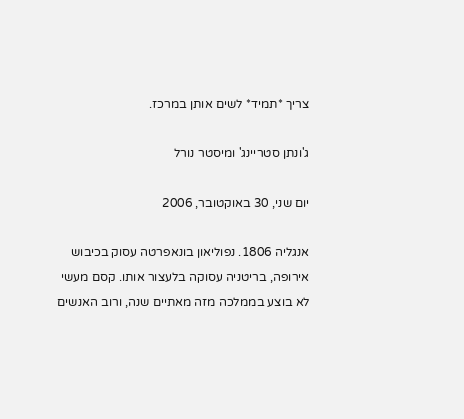צריך *תמיד* לשים אותן במרכז.

ג'ונתן סטריינג' ומיסטר נורל

יום שני, 30 באוקטובר, 2006

אנגליה 1806. נפוליאון בונאפרטה עסוק בכיבוש אירופה, בריטניה עסוקה בלעצור אותו. קסם מעשי לא בוצע בממלכה מזה מאתיים שנה, ורוב האנשים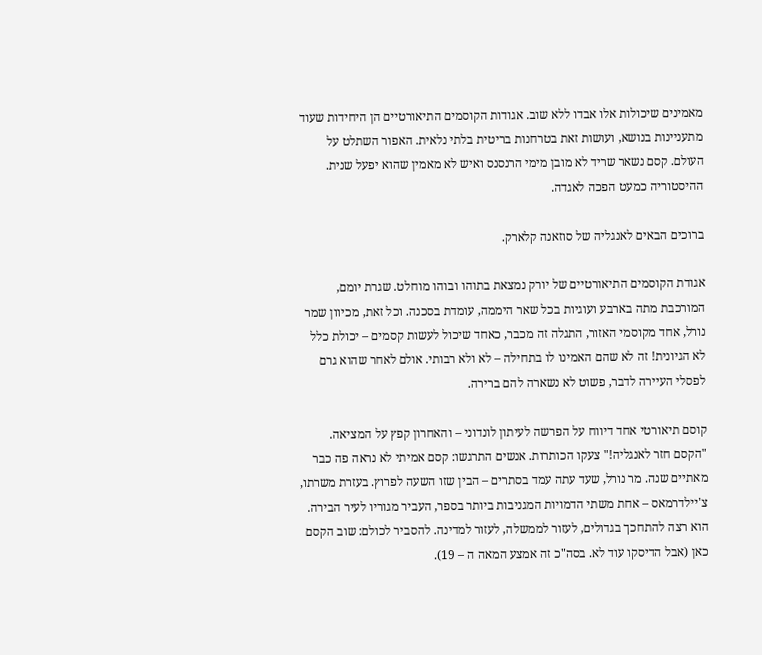מאמינים שיכולות אלו אבדו ללא שוב. אגודות הקוסמים התיאורטיים הן היחידות שעוד מתעניינות בנושא, ועושות זאת בטרחנות בריטית בלתי נלאית. האפור השתלט על העולם. קסם נשאר שריד לא מובן מימי הרנסנס ואיש לא מאמין שהוא יפעל שנית. ההיסטוריה כמעט הפכה לאגדה.

ברוכים הבאים לאנגליה של סוזאנה קלארק.

אגודת הקוסמים התיאורטיים של יורק נמצאת בתוהו ובוהו מוחלט. שגרת יומם, המורכבת מתה בארבע ועוגיות בכל שאר היממה, עומדת בסכנה. וכל זאת, מכיוון שמר נורל, אחד מקוסמי האזור, התגלה זה מכבר, כאחד שיכול לעשות קסמים – יכולת כלל לא הגיונית! זה לא שהם האמינו לו בתחילה – לא ולא רבותי. אולם לאחר שהוא גרם לפסלי העיירה לדבר, פשוט לא נשארה להם ברירה.

קוסם תיאורטי אחד דיווח על הפרשה לעיתון לונדוני – והאחרון קפץ על המציאה. "הקסם חזר לאנגליה!" צעקו הכותרות. אנשים התרגשו: קסם אמיתי לא נראה פה כבר מאתיים שנה. מר נורל, שעד עתה עמד בסתרים – הבין שזו השעה לפרוץ. בעזרת משרתו, צ'יילדרמאס – אחת משתי הדמויות המגניבות ביותר בספר, העביר מגוריו לעיר הבירה. הוא רצה להתחכך בגדולים, לעזור לממשלה, לעזור למדינה. להסביר לכולם: שוב הקסם כאן (אבל הדיסקו עוד לא. בסה"כ זה אמצע המאה ה – 19).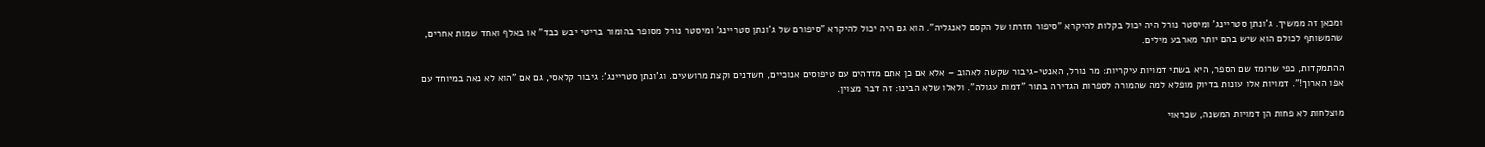ומכאן זה ממשיך. ג'ונתן סטריינג' ומיסטר נורל היה יכול בקלות להיקרא "סיפור חזרתו של הקסם לאנגליה". הוא גם היה יכול להיקרא "סיפורם של ג'ונתן סטריינג' ומיסטר נורל מסופר בהומור בריטי יבש כבד" או באלף ואחד שמות אחרים, שהמשותף לכולם הוא שיש בהם יותר מארבע מילים.

ההתמקדות, כפי שרומז שם הספר, היא בשתי דמויות עיקריות: מר נורל, האנטי-גיבור שקשה לאהוב – אלא אם כן אתם מזדהים עם טיפוסים אנוכיים, חשדנים וקצת מרושעים. וג'ונתן סטריינג': גיבור קלאסי, גם אם "הוא לא נאה במיוחד עם אפו הארוך!". דמויות אלו עונות בדיוק מופלא למה שהמורה לספרות הגדירה בתור "דמות עגולה". ולאלו שלא הבינו: זה דבר מצוין.

מוצלחות לא פחות הן דמויות המשנה, שכראוי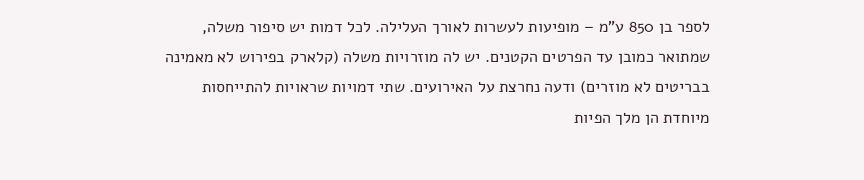לספר בן 850 ע"מ – מופיעות לעשרות לאורך העלילה. לכל דמות יש סיפור משלה, שמתואר כמובן עד הפרטים הקטנים. יש לה מוזרויות משלה (קלארק בפירוש לא מאמינה בבריטים לא מוזרים) ודעה נחרצת על האירועים. שתי דמויות שראויות להתייחסות מיוחדת הן מלך הפיות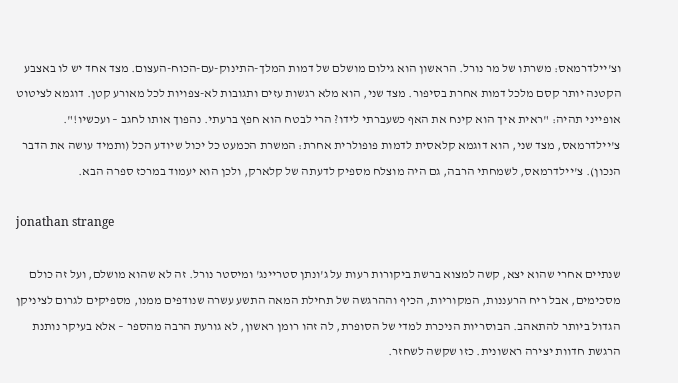וצ'יילדרמאס: משרתו של מר נורל. הראשון הוא גילום מושלם של דמות המלך-התינוק-עם-הכוח-העצום. מצד אחד יש לו באצבע הקטנה יותר קסם מלכל דמות אחרת בסיפור. מצד שני, הוא מלא רגשות עזים ותגובות לא-צפויות לכל מאורע קטן. דוגמא לציטוט אופייני תהיה: "ראית איך הוא קינח את האף כשעברתי לידו? הרי לבטח הוא חפץ ברעתי. נהפוך אותו לחגב – ועכשיו!". צ'יילדרמאס, מצד שני, הוא דוגמא קלאסית לדמות פופולרית אחרת: המשרת הכמעט כל יכול שיודע הכל (ותמיד עושה את הדבר הנכון). צ'יילדרמאס, לשמחתי הרבה, גם היה מוצלח מספיק לדעתה של קלארק, ולכן הוא יעמוד במרכז ספרה הבא.

jonathan strange

שנתיים אחרי שהוא יצא, קשה למצוא ברשת ביקורות רעות על ג'ונתן סטריינג' ומיסטר נורל. זה לא שהוא מושלם, ועל זה כולם מסכימים, אבל ריח הרעננות, המקוריות, הכיף וההרגשה של תחילת המאה התשע עשרה שנודפים ממנו, מספיקים לגרום לציניקן הגדול ביותר להתאהב. הבוסריות הניכרת למדי של הסופרת, לה זהו רומן ראשון, לא גורעת הרבה מהספר – אלא בעיקר נותנת הרגשת חדוות יצירה ראשונית. כזו שקשה לשחזר.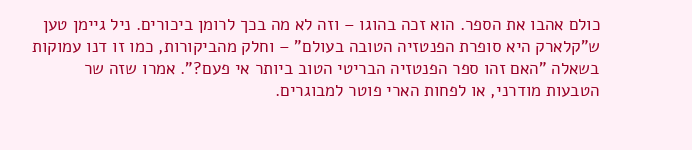כולם אהבו את הספר. הוא זכה בהוגו – וזה לא מה בכך לרומן ביכורים. ניל גיימן טען ש"קלארק היא סופרת הפנטזיה הטובה בעולם" – וחלק מהביקורות, כמו זו דנו עמוקות בשאלה "האם זהו ספר הפנטזיה הבריטי הטוב ביותר אי פעם?". אמרו שזה שר הטבעות מודרני, או לפחות הארי פוטר למבוגרים.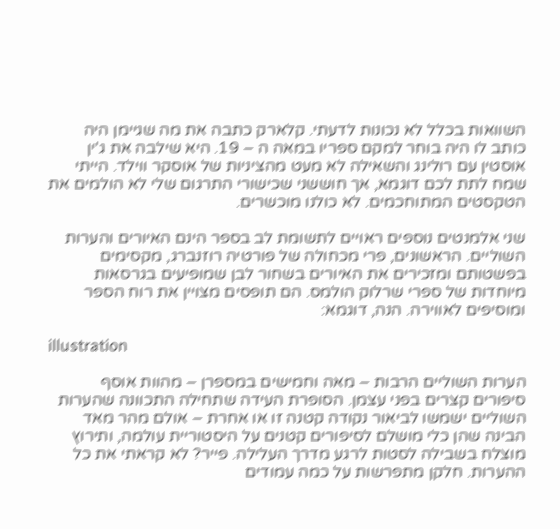השוואות בכלל לא נכונות לדעתי. קלארק כתבה את מה שגיימן היה כותב לו היה בוחר למקם ספריו במאה ה – 19. היא שילבה את ג'ין אוסטין עם רולינג והשאילה לא מעט מהציניות של אוסקר ווילד. הייתי שמח לתת לכם דוגמא, אך חוששני שכישורי התרגום שלי לא הולמים את הטקסטים המתוחכמים. לא כולנו מוכשרים.

שני אלמנטים נוספים ראויים לתשומת לב בספר הינם האיורים והערות השוליים. הראשונים, פרי מכחולה של פורטיה רוזנברג, מקסימים בפשטותם ומזכירים את האיורים בשחור לבן שמופיעים בגרסאות מיוחדות של ספרי שרלוק הולמס. הם תופסים מצויין את רוח הספר ומוסיפים לאווירה. הנה, דוגמא:

illustration

הערות השוליים הרבות – מאה וחמישים במספרן – מהוות אוסף סיפורים קצרים בפני עצמן. הסופרת העידה שתחילה התכוונה שהערות השוליים ישמשו לביאור נקודה קטנה זו או אחרת – אולם מהר מאד הבינה שהן כלי מושלם לסיפורים קטנים על היסטוריית עולמה, ותירוץ מוצלח בשבילה לסטות לרגע מדרך העלילה. פייר? לא קראתי את כל ההערות. חלקן מתפרשות על כמה עמודים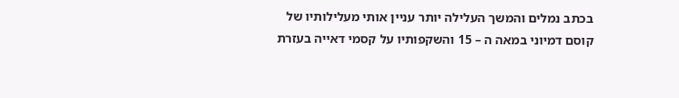בכתב נמלים והמשך העלילה יותר עניין אותי מעלילותיו של קוסם דמיוני במאה ה – 15 והשקפותיו על קסמי דאייה בעזרת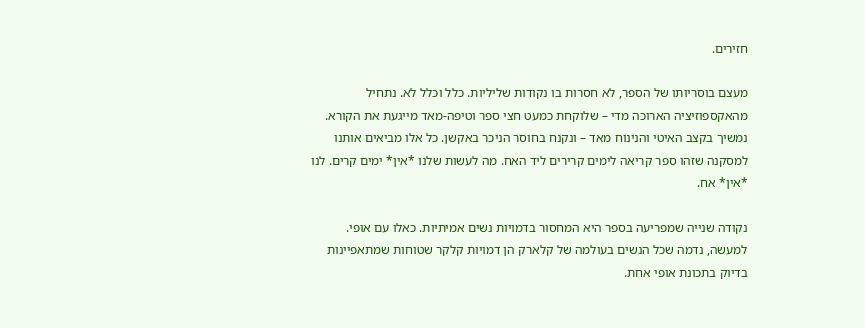חזירים.

מעצם בוסריותו של הספר, לא חסרות בו נקודות שליליות. כלל וכלל לא. נתחיל מהאקספוזיציה הארוכה מדי – שלוקחת כמעט חצי ספר וטיפה-מאד מייגעת את הקורא. נמשיך בקצב האיטי והנינוח מאד – ונקנח בחוסר הניכר באקשן. כל אלו מביאים אותנו למסקנה שזהו ספר קריאה לימים קרירים ליד האח. מה לעשות שלנו *אין* ימים קרים. לנו *אין* אח.

נקודה שנייה שמפריעה בספר היא המחסור בדמויות נשים אמיתיות. כאלו עם אופי. למעשה, נדמה שכל הנשים בעולמה של קלארק הן דמויות קלקר שטוחות שמתאפיינות בדיוק בתכונת אופי אחת.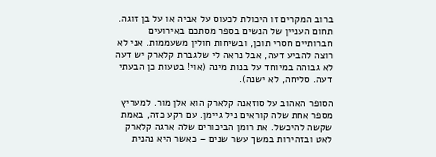ברוב המקרים זו היכולת לכעוס על אביה או על בן זוגה. תחום העניין של הנשים בספר מסתכם באירועים חברותיים חסרי תוכן, ובשיחות חולין משעממות. אני לא רוצה להביע דעה, אבל נראה לי שלגברת קלארק יש דעה לא גבוהה במיוחד על בנות מינה (אוי! בטעות כן הבעתי דעה. סליחה, לא ישנה).

הסופר האהוב על סוזאנה קלארק הוא אלן מור. למעריץ מספר אחת שלה קוראים ניל גיימן. עם רקע כזה, באמת שקשה להיכשל. את רומן הביכורים שלה ארגה קלארק לאט ובזהירות במשך עשר שנים – כאשר היא נהנית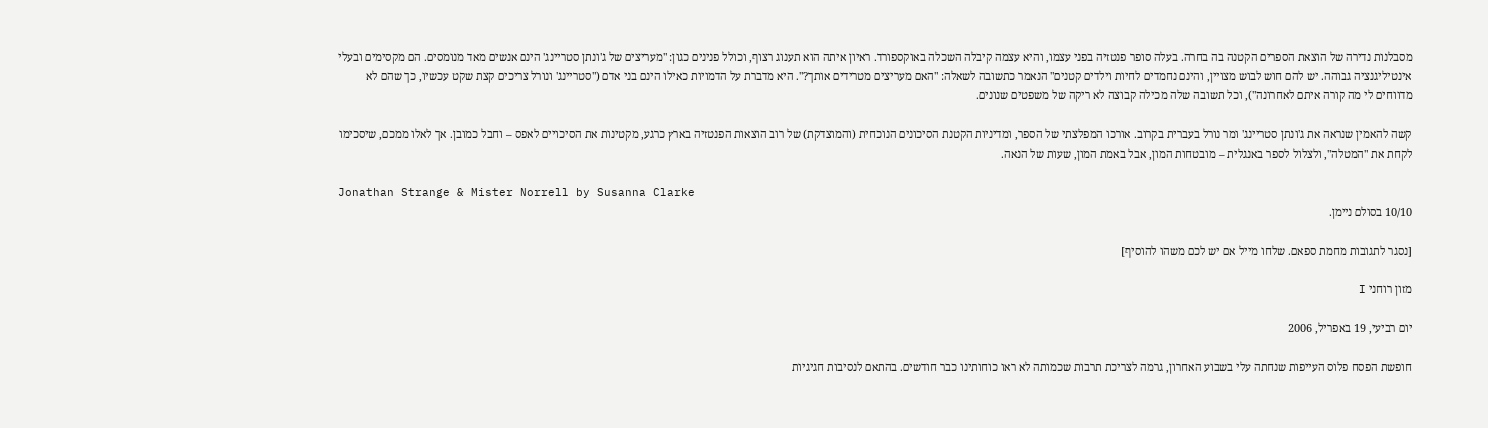מסבלנות נדירה של הוצאת הספרים הקטנה בה בחרה. בעלה סופר פנטזיה בפני עצמו, והיא עצמה קיבלה השכלה באוקספורד. ראיון איתה הוא תענוג רצוף, וכולל פנינים כגון: "מעריצים של ג'ונתן סטריינג' הינם אנשים מאד מנומסים. הם מקסימים ובעלי אינטיליגנציה גבוהה. יש להם חוש לבוש מצויין, והינם נחמדים לחיות וילדים קטנים" הנאמר כתשובה לשאלה: "האם מעריצים מטרידים אותך?". היא מדברת על הדמויות כאילו הינם בני אדם ("סטריינג' ונורל צריכים קצת שקט עכשיו, כך שהם לא מדווחים לי מה קורה איתם לאחרונה"), וכל תשובה שלה מכילה קבוצה לא ריקה של משפטים שנונים.

קשה להאמין שנראה את ג'ונתן סטריינג' ומר נורל בעברית בקרוב. אורכו המפלצתי של הספר, ומדיניות הקטנת הסיכונים הנוכחית (והמוצדקת) של רוב הוצאות הפנטזיה בארץ כרגע, מקטינות את הסיכויים לאפס – וחבל כמובן. אך לאלו ממכם, שיסכימו לקחת את "המטלה", ולצלול לספר באנגלית – מובטחות המון, אבל באמת המון, שעות של הנאה.

Jonathan Strange & Mister Norrell by Susanna Clarke
10/10 בסולם ניימן.

[נסגר לתגובות מחמת ספאם. שלחו מייל אם יש לכם משהו להוסיף]

מזון רוחני I

יום רביעי, 19 באפריל, 2006

חופשת הפסח פלוס העייפות שנחתה עלי בשבוע האחרון, גרמה לצריכת תרבות שכמותה לא ראו כוחותינו כבר חודשים. בהתאם לנסיבות חגיגיות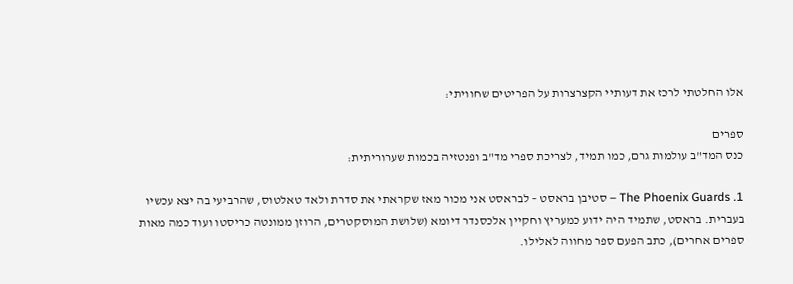אלו החלטתי לרכז את דעותיי הקצרצרות על הפריטים שחוויתי:

ספרים
כנס המד"ב עולמות גרם, כמו תמיד, לצריכת ספרי מד"ב ופנטזיה בכמות שערוריתית:

1. The Phoenix Guards – סטיבן בראסט – לבראסט אני מכור מאז שקראתי את סדרת ולאד טאלטוס, שהרביעי בה יצא עכשיו בעברית. בראסט, שתמיד היה ידוע כמעריץ וחקיין אלכסנדר דיומא (שלושת המוסקטרים, הרוזן ממונטה כריסטו ועוד כמה מאות ספרים אחרים), כתב הפעם ספר מחווה לאלילו.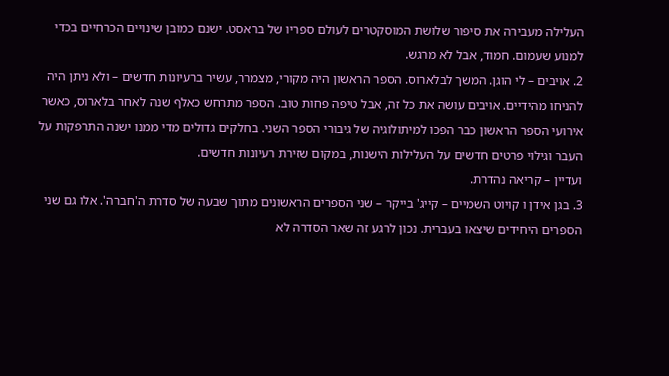העלילה מעבירה את סיפור שלושת המוסקטרים לעולם ספריו של בראסט. ישנם כמובן שינויים הכרחיים בכדי למנוע שעמום. חמוד, אבל לא מרגש.
2. אויבים – לי הוגן. המשך לבלארוס. הספר הראשון היה מקורי, מצמרר, עשיר ברעיונות חדשים – ולא ניתן היה להניחו מהידיים. אויבים עושה את כל זה, אבל טיפה פחות טוב. הספר מתרחש כאלף שנה לאחר בלארוס, כאשר אירועי הספר הראשון כבר הפכו למיתולוגיה של גיבורי הספר השני. בחלקים גדולים מדי ממנו ישנה התרפקות על העבר וגילוי פרטים חדשים על העלילות הישנות, במקום שזירת רעיונות חדשים.
ועדיין – קריאה נהדרת.
3. בגן אידן ו קויוט השמיים – קייג' בייקר – שני הספרים הראשונים מתוך שבעה של סדרת ה'חברה'. אלו גם שני הספרים היחידים שיצאו בעברית. נכון לרגע זה שאר הסדרה לא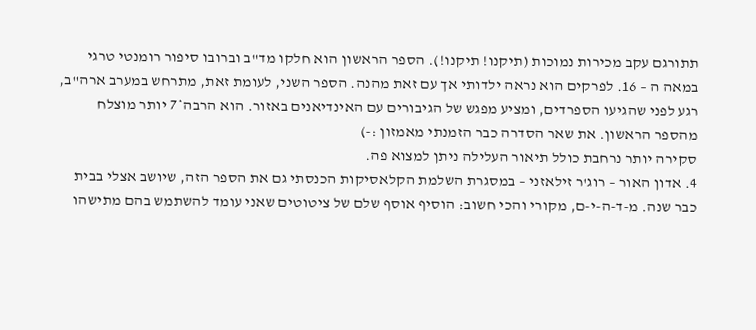תתורגם עקב מכירות נמוכות (תיקנו! תיקנו!). הספר הראשון הוא חלקו מד"ב וברובו סיפור רומנטי טרגי במאה ה – 16. לפרקים הוא נראה ילדותי אך עם זאת מהנה. הספר השני, לעומת זאת, מתרחש במערב ארה"ב, רגע לפני שהגיעו הספרדים, ומציע מפגש של הגיבורים עם האינדיאנים באזור. הוא הרבה*7 יותר מוצלח מהספר הראשון. את שאר הסדרה כבר הזמנתי מאמזון :-)
סקירה יותר נרחבת כולל תיאור העלילה ניתן למצוא פה.
4. אדון האור – רוג'ר זילאזני – במסגרת השלמת הקלאסיקות הכנסתי גם את הספר הזה, שיושב אצלי בבית כבר שנה. מ-ד-ה-י-ם, מקורי והכי חשוב: הוסיף אוסף שלם של ציטוטים שאני עומד להשתמש בהם מתישהו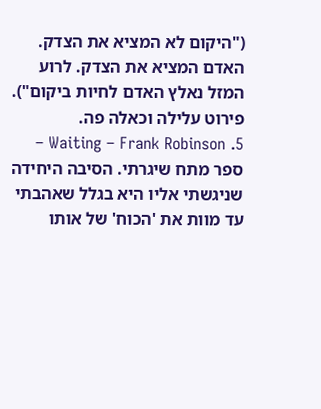("היקום לא המציא את הצדק. האדם המציא את הצדק. לרוע המזל נאלץ האדם לחיות ביקום"). פירוט עלילה וכאלה פה.
5. Waiting – Frank Robinson – ספר מתח שיגרתי. הסיבה היחידה שניגשתי אליו היא בגלל שאהבתי עד מוות את 'הכוח' של אותו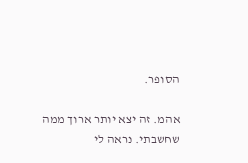הסופר.

אהמ. זה יצא יותר ארוך ממה שחשבתי. נראה לי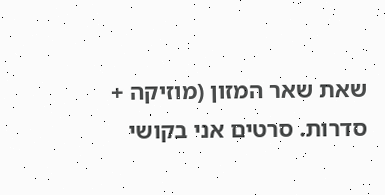שאת שאר המזון (מוזיקה + סדרות. סרטים אני בקושי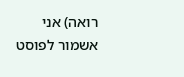רואה) אני אשמור לפוסט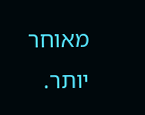מאוחר יותר.